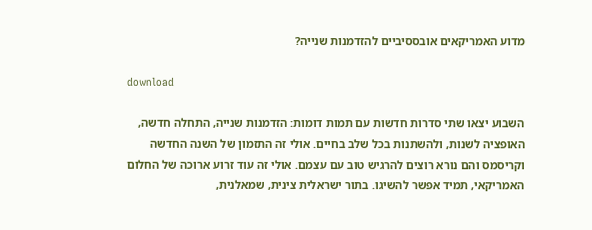מדוע האמריקאים אובססיביים להזדמנות שנייה?

download

השבוע יצאו שתי סדרות חדשות עם תמות דומות: הזדמנות שנייה, התחלה חדשה, האופציה לשנות, ולהשתנות בכל שלב בחיים. אולי זה התזמון של השנה החדשה וקריסמס והם נורא רוצים להרגיש טוב עם עצמם. אולי זה עוד זרוע ארוכה של החלום האמריקאי, תמיד אפשר להשיגו. בתור ישראלית צינית, שמאלנית,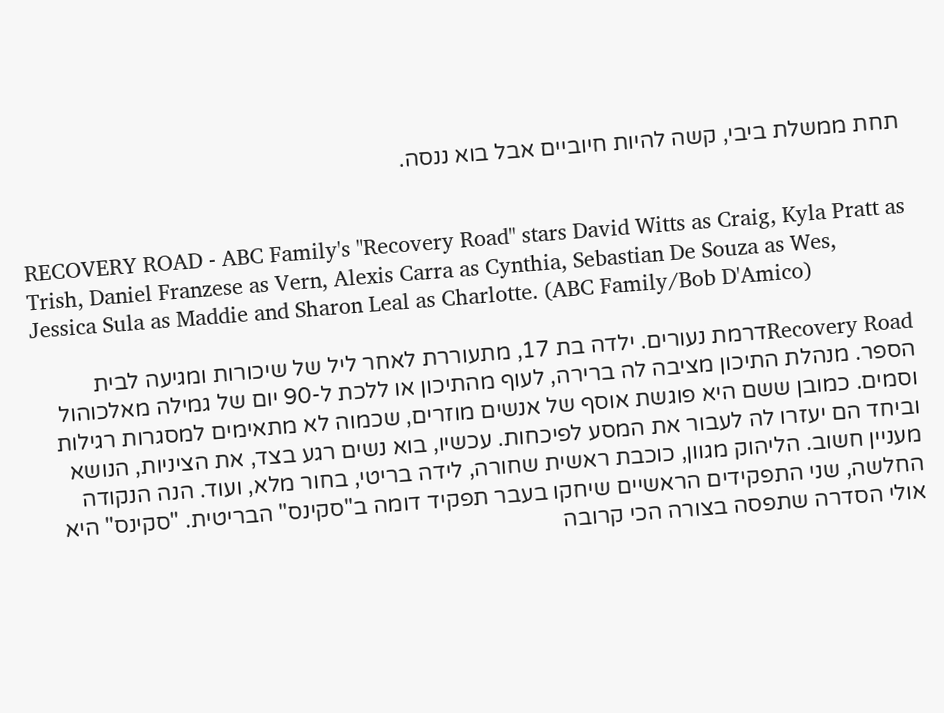תחת ממשלת ביבי, קשה להיות חיוביים אבל בוא ננסה.


RECOVERY ROAD - ABC Family's "Recovery Road" stars David Witts as Craig, Kyla Pratt as Trish, Daniel Franzese as Vern, Alexis Carra as Cynthia, Sebastian De Souza as Wes, Jessica Sula as Maddie and Sharon Leal as Charlotte. (ABC Family/Bob D'Amico)

Recovery Roadדרמת נעורים. ילדה בת 17, מתעוררת לאחר ליל של שיכורות ומגיעה לבית הספר. מנהלת התיכון מציבה לה ברירה, לעוף מהתיכון או ללכת ל-90 יום של גמילה מאלכוהול וסמים. כמובן ששם היא פוגשת אוסף של אנשים מוזרים, שכמוה לא מתאימים למסגרות רגילות וביחד הם יעזרו לה לעבור את המסע לפיכחות. עכשיו, בוא נשים רגע בצד, את הציניות, הנושא מעניין חשוב. הליהוק מגוון, כוכבת ראשית שחורה, לידה בריטי, בחור מלא, ועוד. הנה הנקודה החלשה, שני התפקידים הראשיים שיחקו בעבר תפקיד דומה ב"סקינס" הבריטית. "סקינס" היא אולי הסדרה שתפסה בצורה הכי קרובה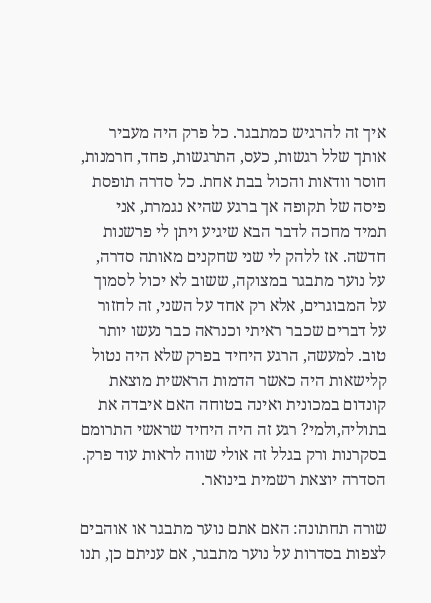איך זה להרגיש כמתבגר. כל פרק היה מעביר אותך שלל רגשות, כעס, התרגשות, פחד, חרמנות, חוסר וודאות והכול בבת אחת. כל סדרה תופסת פיסה של תקופה אך ברגע שהיא נגמרת, אני תמיד מחכה לדבר הבא שיגיע ויתן לי פרשנות חדשה. אז ללהק לי שני שחקנים מאותה סדרה, על נוער מתבגר במצוקה, ששוב לא יכול לסמוך על המבוגרים, אלא רק אחד על השני, זה לחזור על דברים שכבר ראיתי וכנראה כבר נעשו יותר טוב. למעשה, הרגע היחיד בפרק שלא היה נטול קלישאות היה כאשר הדמות הראשית מוצאת קונדום במכונית ואינה בטוחה האם איבדה את בתוליה,ולמי? רגע זה היה היחיד שראשי התרומם בסקרנות ורק בגלל זה אולי שווה לראות עוד פרק. הסדרה יוצאת רשמית בינואר.

שורה תחתונה: האם אתם נוער מתבגר או אוהבים לצפות בסדרות על נוער מתבגר, אם עניתם כן, תנו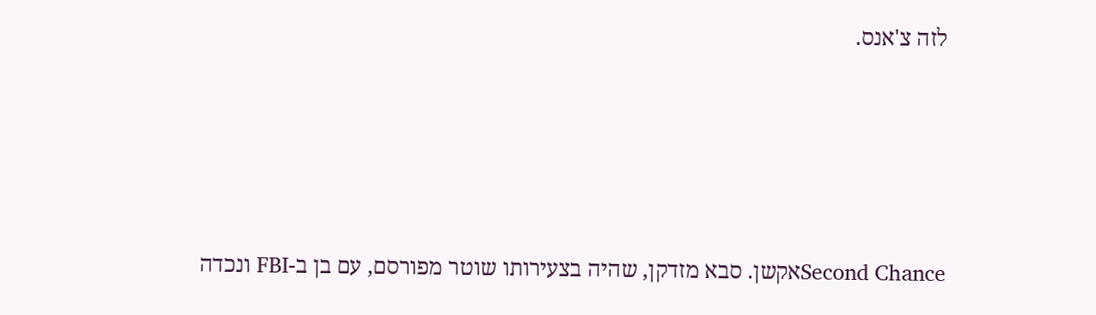לזה צ'אנס.




Second Chanceאקשן. סבא מזדקן, שהיה בצעירותו שוטר מפורסם, עם בן ב-FBI ונכדה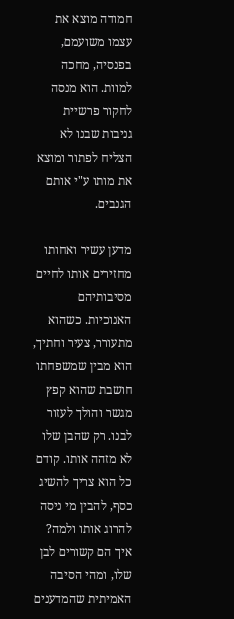חמודה מוצא את עצמו משועמם, בפנסיה, מחכה למוות. הוא מנסה לחקור פרשיית גניבות שבנו לא הצליח לפתור ומוצא את מותו ע"י אותם הגנבים.

מדען עשיר ואחותו מחזירים אותו לחיים מסיבותיהם האנוכיות. כשהוא מתעורר, צעיר וחתיך, הוא מבין שמשפחתו חושבת שהוא קפץ מגשר והולך לעזור לבנו. רק שהבן שלו לא מזהה אותו. קודם כל הוא צריך להשיג כסף, להבין מי ניסה להרוג אותו ולמה? איך הם קשורים לבן שלו, ומהי הסיבה האמיתית שהמדענים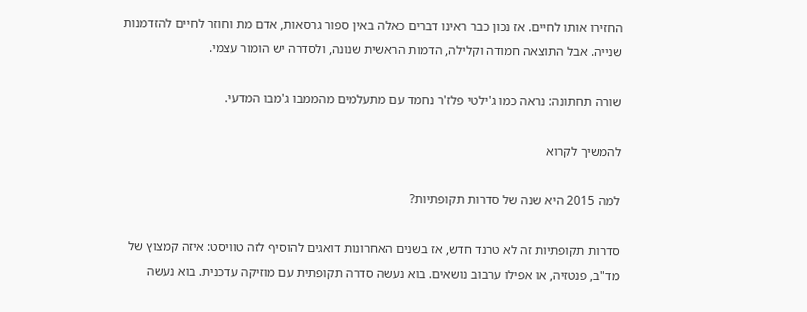החזירו אותו לחיים. אז נכון כבר ראינו דברים כאלה באין ספור גרסאות, אדם מת וחוזר לחיים להזדמנות שנייה. אבל התוצאה חמודה וקלילה, הדמות הראשית שנונה, ולסדרה יש הומור עצמי.

שורה תחתונה: נראה כמו ג'ילטי פלז'ר נחמד עם מתעלמים מהממבו ג'מבו המדעי.

להמשיך לקרוא

למה 2015 היא שנה של סדרות תקופתיות?

סדרות תקופתיות זה לא טרנד חדש, אז בשנים האחרונות דואגים להוסיף לזה טוויסט: איזה קמצוץ של מד"ב, פנטזיה, או אפילו ערבוב נושאים. בוא נעשה סדרה תקופתית עם מוזיקה עדכנית. בוא נעשה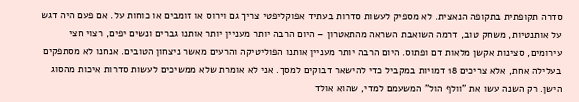סדרה תקופתית בתקופה הנאצית. לא מספיק לעשות סדרות בעתיד אפוקליפטי צריך גם וירוס או זומבים או כוחות על. אם פעם היה דגש על אותנטיות, משחק טוב, דרמה השואבת השראה מהתאטרון – היום הרבה יותר מעניין יותר אותנו גברים ונשים יפים, רצוי חצי עירומים, סצינות אקשן מלאות דם ופתוס. היום הרבה יותר מעניין אותנו הפוליטיקה והרעים מאשר ניצחון הטובים. אנחנו לא מסתפקים בעלילה אחת, אלא צריכים 18 דמויות במקביל כדי להישאר דבוקים למסך. אני לא אומרת שלא ממשיכים לעשות סדרות איכות מהסוג הישן. רק השנה עשו את "וולף הול" המשעמם למדי, שהוא אולד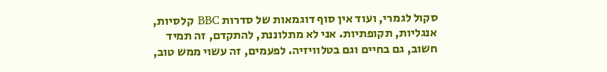סקול לגמרי, ועוד אין סוף דוגמאות של סדרות BBC קלסיות, אנגליות, תקופתיות. אני לא מתלוננת, להתקדם, זה תמיד חשוב, גם בחיים וגם בטלוויזיה. לפעמים, זה עשוי ממש טוב,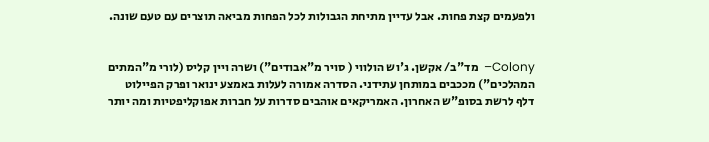ולפעמים קצת פחות. אבל עדיין מתיחת הגבולות לכל הפחות מביאה תוצרים עם טעם שונה.


Colony–  מד"ב/ אקשן. ג'וש הולווי ( סויר מ"אבודים") ושרה ויין קליס (לורי מ"המתים המהלכים") מככבים במותחן עתידני. הסדרה אמורה לעלות באמצע ינואר ופרק הפיילוט דלף לרשת בסופ"ש האחרון. האמריקאים אוהבים סדרות על חברות אפוקליפטיות ומה יותר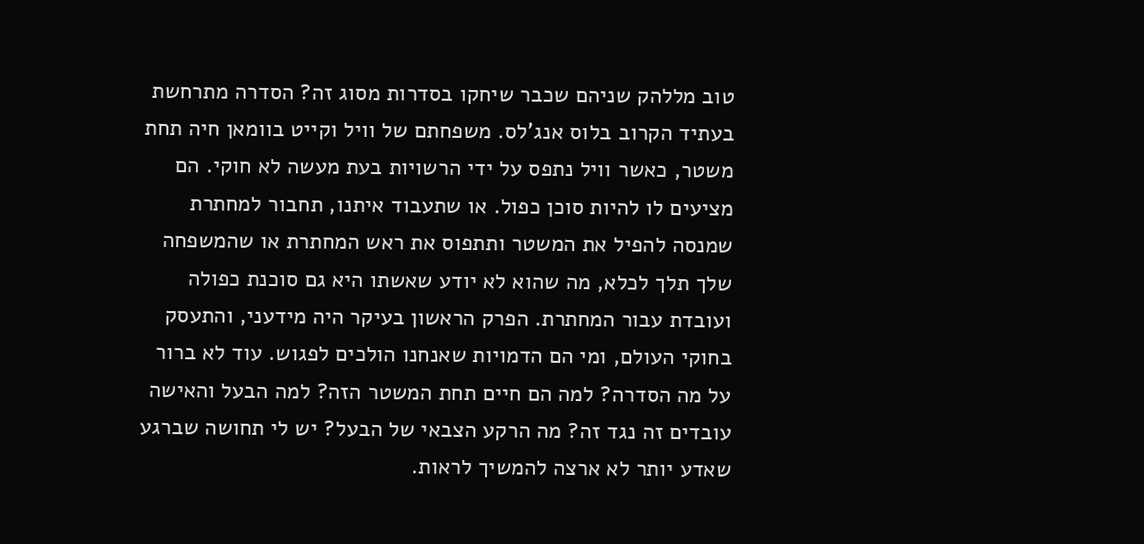טוב מללהק שניהם שכבר שיחקו בסדרות מסוג זה? הסדרה מתרחשת בעתיד הקרוב בלוס אנג'לס. משפחתם של וויל וקייט בוומאן חיה תחת משטר, כאשר וויל נתפס על ידי הרשויות בעת מעשה לא חוקי. הם מציעים לו להיות סוכן כפול. או שתעבוד איתנו, תחבור למחתרת שמנסה להפיל את המשטר ותתפוס את ראש המחתרת או שהמשפחה שלך תלך לכלא, מה שהוא לא יודע שאשתו היא גם סוכנת כפולה ועובדת עבור המחתרת. הפרק הראשון בעיקר היה מידעני, והתעסק בחוקי העולם, ומי הם הדמויות שאנחנו הולכים לפגוש. עוד לא ברור על מה הסדרה? למה הם חיים תחת המשטר הזה? למה הבעל והאישה עובדים זה נגד זה? מה הרקע הצבאי של הבעל? יש לי תחושה שברגע שאדע יותר לא ארצה להמשיך לראות.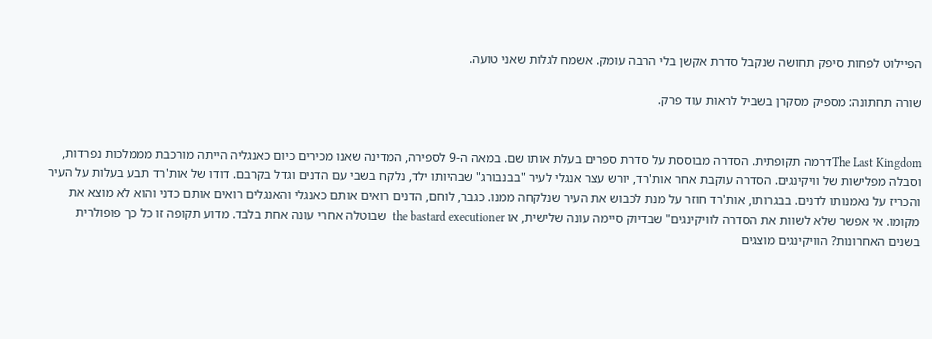הפיילוט לפחות סיפק תחושה שנקבל סדרת אקשן בלי הרבה עומק. אשמח לגלות שאני טועה.

שורה תחתונה: מספיק מסקרן בשביל לראות עוד פרק.


The Last Kingdomדרמה תקופתית. הסדרה מבוססת על סדרת ספרים בעלת אותו שם. במאה ה-9 לספירה, המדינה שאנו מכירים כיום כאנגליה הייתה מורכבת מממלכות נפרדות, וסבלה מפלישות של וויקינגים. הסדרה עוקבת אחר אות'רד, יורש עצר אנגלי לעיר "בבנבורג" שבהיותו ילד, נלקח בשבי עם הדנים וגדל בקרבם. דודו של אות'רד תבע בעלות על העיר והכריז על נאמנותו לדנים. בבגרותו, אות'רד חוזר על מנת לכבוש את העיר שנלקחה ממנו. כגבר, לוחם, הדנים רואים אותם כאנגלי והאנגלים רואים אותם כדני והוא לא מוצא את מקומו. אי אפשר שלא לשוות את הסדרה לוויקינגים" שבדיוק סיימה עונה שלישית, או the bastard executioner  שבוטלה אחרי עונה אחת בלבד. מדוע תקופה זו כל כך פופולרית בשנים האחרונות? הוויקינגים מוצגים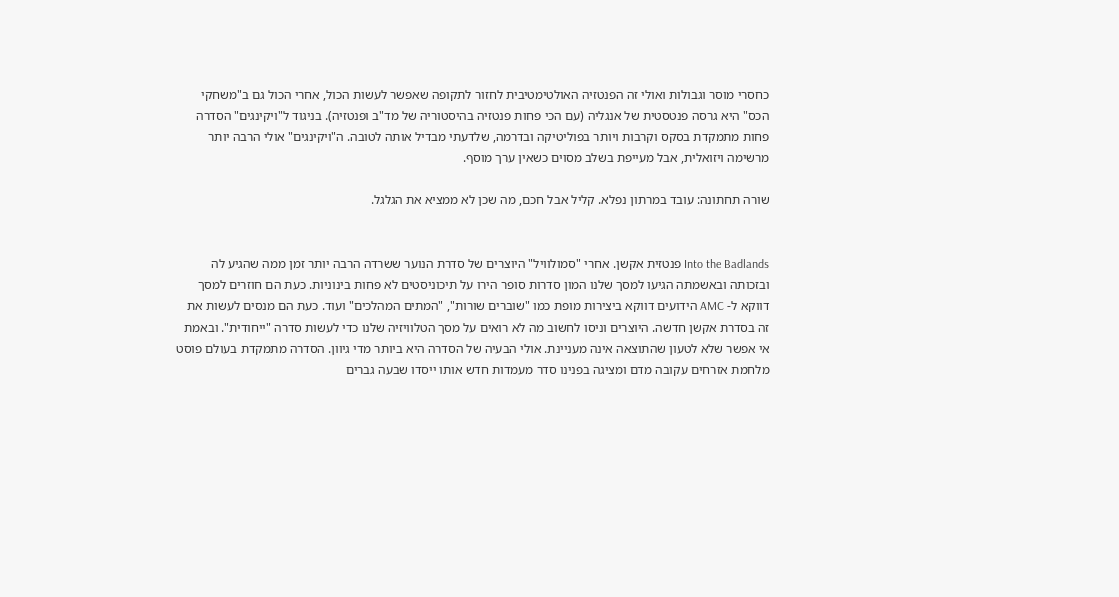כחסרי מוסר וגבולות ואולי זה הפנטזיה האולטימטיבית לחזור לתקופה שאפשר לעשות הכול, אחרי הכול גם ב"משחקי הכס" היא גרסה פנטסטית של אנגליה (עם הכי פחות פנטזיה בהיסטוריה של מד"ב ופנטזיה). בניגוד ל"ויקינגים" הסדרה פחות מתמקדת בסקס וקרבות ויותר בפוליטיקה ובדרמה, שלדעתי מבדיל אותה לטובה. ה"ויקינגים" אולי הרבה יותר מרשימה ויזואלית, אבל מעייפת בשלב מסוים כשאין ערך מוסף.

שורה תחתונה: עובד במרתון נפלא. קליל אבל חכם, מה שכן לא ממציא את הגלגל.


Into the Badlands פנטזית אקשן. אחרי "סמולוויל" היוצרים של סדרת הנוער ששרדה הרבה יותר זמן ממה שהגיע לה ובזכותה ובאשמתה הגיעו למסך שלנו המון סדרות סופר הירו על תיכוניסטים לא פחות בינוניות. כעת הם חוזרים למסך דווקא ל- AMC הידועים דווקא ביצירות מופת כמו "שוברים שורות", "המתים המהלכים" ועוד. כעת הם מנסים לעשות את זה בסדרת אקשן חדשה. היוצרים וניסו לחשוב מה לא רואים על מסך הטלוויזיה שלנו כדי לעשות סדרה "ייחודית". ובאמת אי אפשר שלא לטעון שהתוצאה אינה מעניינת. אולי הבעיה של הסדרה היא ביותר מדי גיוון. הסדרה מתמקדת בעולם פוסט מלחמת אזרחים עקובה מדם ומציגה בפנינו סדר מעמדות חדש אותו ייסדו שבעה גברים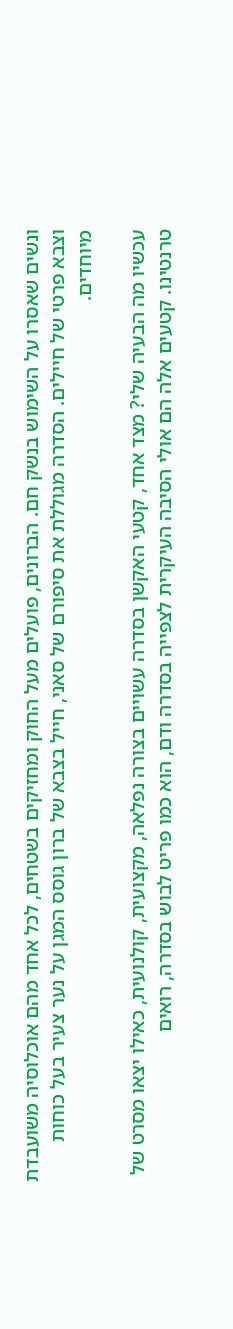ונשים שאסרו על השימוש בנשק חם. הברונים, פועלים מעל החוק ומחזיקים בשטחים, לכל אחד מהם אוכלוסיה משועבדת וצבא פרטי של חיילים. הסדרה מגוללת את סיפורם של סאני, חייל בצבא של ברון גוסס המגן על נער צעיר בעל כוחות מיוחדים.

עכשיו מה הבעיה שלי? מצד אחד, קטעי האקשן בסדרה עשויים בצורה נפלאה, מקצועית, קולנועית, כאילו יצאו מסרט של טרנטינו. קטעים אלה הם אולי הסיבה העיקרית לצפייה בסדרה ודם, הוא כמו פריט לבוש בסדרה, רואים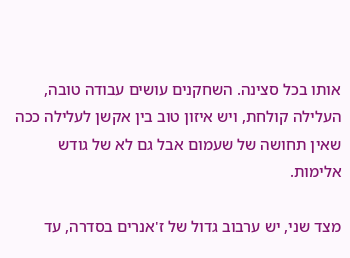אותו בכל סצינה. השחקנים עושים עבודה טובה, העלילה קולחת, ויש איזון טוב בין אקשן לעלילה ככה שאין תחושה של שעמום אבל גם לא של גודש אלימות.

מצד שני, יש ערבוב גדול של ז'אנרים בסדרה, עד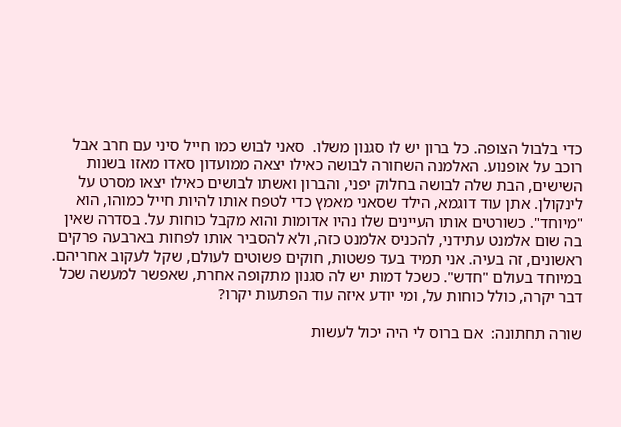כדי בלבול הצופה. כל ברון יש לו סגנון משלו.  סאני לבוש כמו חייל סיני עם חרב אבל רוכב על אופנוע. האלמנה השחורה לבושה כאילו יצאה ממועדון סאדו מאזו בשנות השישים, הבת שלה לבושה בחלוק יפני, והברון ואשתו לבושים כאילו יצאו מסרט על לינקולן. אתן עוד דוגמא, הילד שסאני מאמץ כדי לטפח אותו להיות חייל כמוהו, הוא "מיוחד". כשורטים אותו העיינים שלו נהיו אדומות והוא מקבל כוחות על. בסדרה שאין בה שום אלמנט עתידני, להכניס אלמנט כזה, ולא להסביר אותו לפחות בארבעה פרקים ראשונים, זה בעיה. אני תמיד בעד פשטות, חוקים פשוטים לעולם, שקל לעקוב אחריהם. במיוחד בעולם "חדש". כשכל דמות יש לה סגנון מתקופה אחרת, שאפשר למעשה שכל דבר יקרה, כולל כוחות על, ומי יודע איזה עוד הפתעות יקרו?

שורה תחתונה:  אם ברוס לי היה יכול לעשות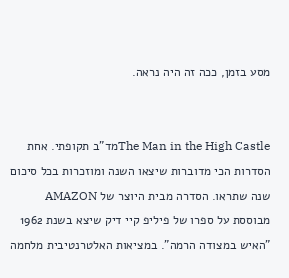מסע בזמן, ככה זה היה נראה.


The Man in the High Castleמד"ב תקופתי. אחת הסדרות הכי מדוברות שיצאו השנה ומוזכרות בכל סיכום שנה שתראו. הסדרה מבית היוצר של AMAZON מבוססת על ספרו של פיליפ קיי דיק שיצא בשנת 1962 "האיש במצודה הרמה". במציאות האלטרנטיבית מלחמה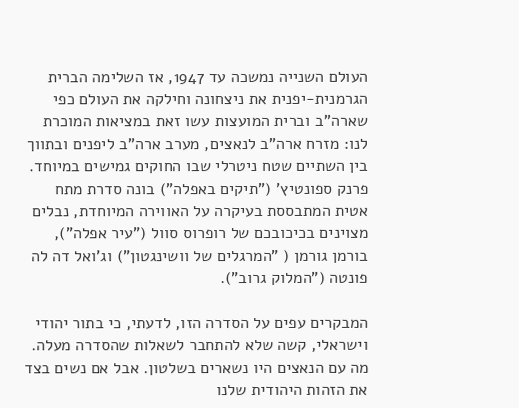העולם השנייה נמשכה עד 1947, אז השלימה הברית הגרמנית-יפנית את ניצחונה וחילקה את העולם כפי שארה"ב וברית המועצות עשו זאת במציאות המוכרת לנו: מזרח ארה"ב לנאצים, מערב ארה"ב ליפנים ובתווך בין השתיים שטח ניטרלי שבו החוקים גמישים במיוחד. פרנק ספונטיץ' ("תיקים באפלה") בונה סדרת מתח אטית המתבססת בעיקרה על האווירה המיוחדת, נבלים מצוינים בכיכובכם של רופרוס סוול ("עיר אפלה"), בורמן גורמן ( "המרגלים של וושינגטון") וג'ואל דה לה פונטה ("המלוק גרוב").

המבקרים עפים על הסדרה הזו, לדעתי, כי בתור יהודי וישראלי, קשה שלא להתחבר לשאלות שהסדרה מעלה. מה עם הנאצים היו נשארים בשלטון. אבל אם נשים בצד את הזהות היהודית שלנו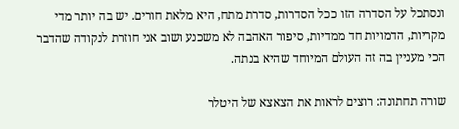ונסתכל על הסדרה הזו ככל הסדרות, סדרת מתח, היא מלאת חורים. יש בה יותר מדי מקריות, הדמויות חד ממדיות, סיפור האהבה לא משכנע ושוב אני חוזרת לנקודה שהדבר הכי מעניין בה זה העולם המיוחד שהיא בנתה.

שורה תחתונה: רוצים לראות את הצאצא של היטלר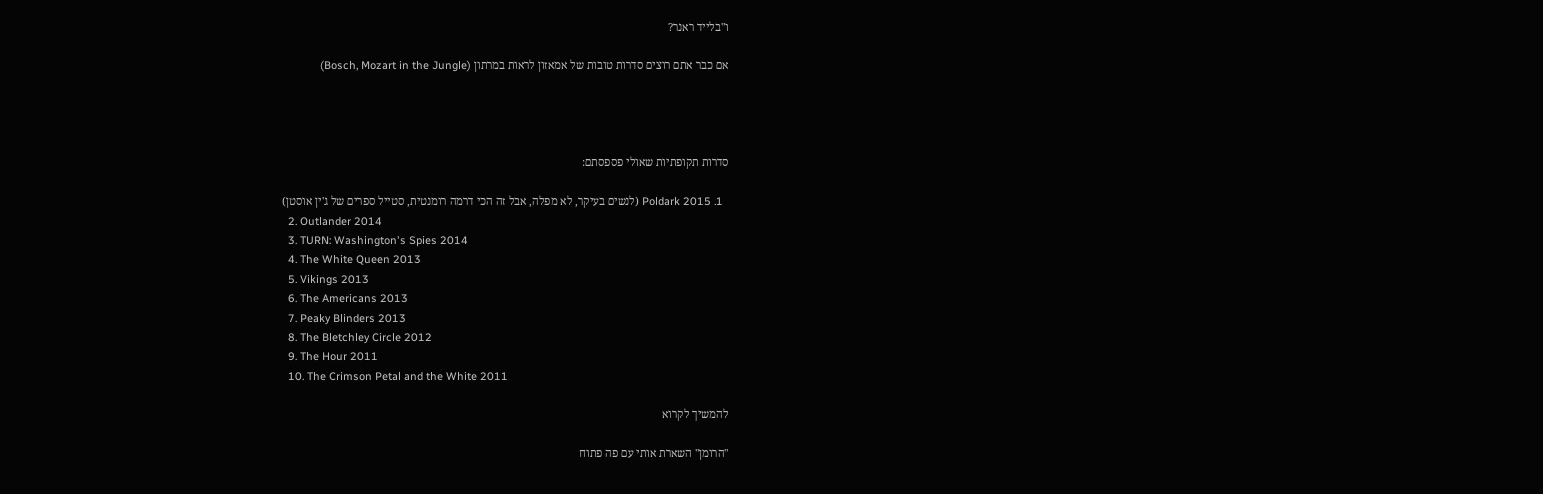ו"בלייד ראנר?

אם כבר אתם רוצים סדרות טובות של אמאזון לראות במרתון (Bosch, Mozart in the Jungle)




סדרות תקופתיות שאולי פספסתם:

  1. Poldark 2015 (לנשים בעיקר, לא מפלה, אבל זה הכי דרמה רומנטית, סטייל ספרים של ג'ין אוסטן)
  2. Outlander 2014
  3. TURN: Washington's Spies 2014
  4. The White Queen 2013
  5. Vikings 2013
  6. The Americans 2013
  7. Peaky Blinders 2013
  8. The Bletchley Circle 2012
  9. The Hour 2011
  10. The Crimson Petal and the White 2011

להמשיך לקרוא

"הרומן" השארת אותי עם פה פתוח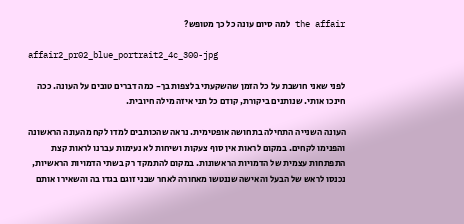the affair למה סיום עונה כל כך מטופש?

affair2_pr02_blue_portrait2_4c_300-jpg

לפני שאני חושבת על כל הזמן שהשקעתי בלצפות בך- כמה דברים טובים על העונה. ככה חינכו אותי. שנותנים ביקורת, קודם כל תני איזה מילה חיובית.

העונה השנייה התחילה בתחושה אופטימית. נראה שהכותבים למדו לקח מהעונה הראשונה והפנימו לקחים. במקום לראות אין סוף צעקות ושיחות לא נעימות עברנו לראות קצת התפתחות עצמית של הדמויות הראשונות. במקום להתמקד רק בשתי הדמויות הראשיות, נכנסו לראש של הבעל והאישה שננטשו מאחורה לאחר שבני זוגם בגדו בה והשאירו אותם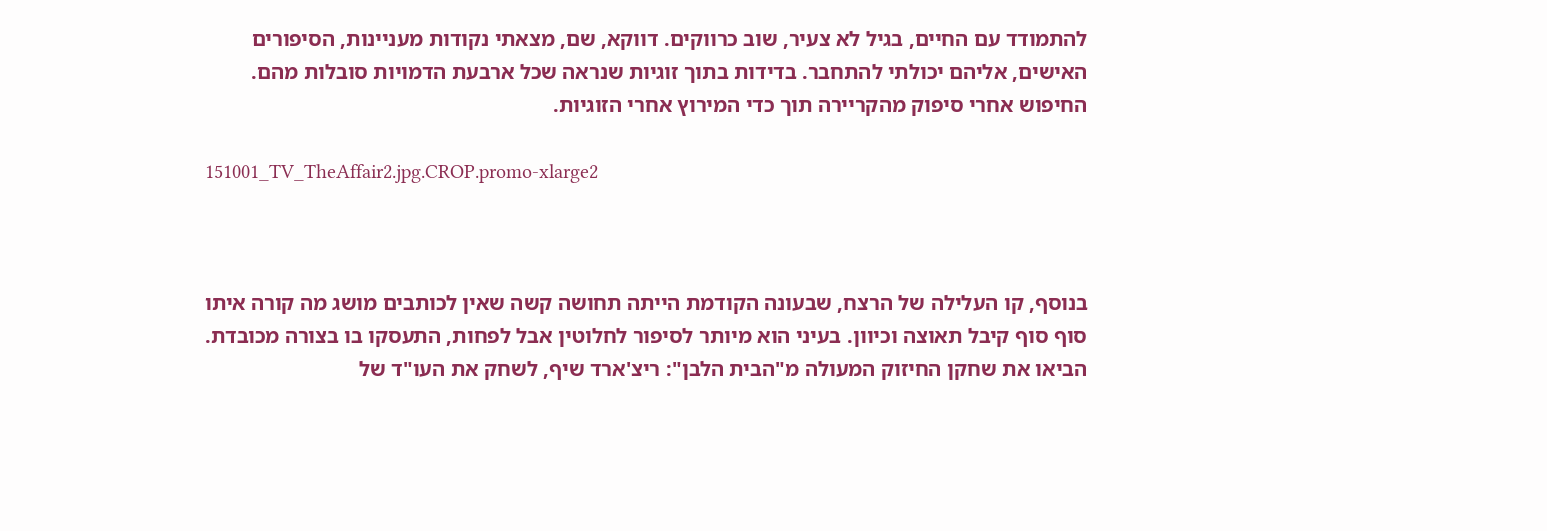להתמודד עם החיים, בגיל לא צעיר, שוב כרווקים. דווקא, שם, מצאתי נקודות מעניינות, הסיפורים האישים, אליהם יכולתי להתחבר. בדידות בתוך זוגיות שנראה שכל ארבעת הדמויות סובלות מהם. החיפוש אחרי סיפוק מהקריירה תוך כדי המירוץ אחרי הזוגיות.

151001_TV_TheAffair2.jpg.CROP.promo-xlarge2



בנוסף, קו העלילה של הרצח, שבעונה הקודמת הייתה תחושה קשה שאין לכותבים מושג מה קורה איתו סוף סוף קיבל תאוצה וכיוון. בעיני הוא מיותר לסיפור לחלוטין אבל לפחות, התעסקו בו בצורה מכובדת. הביאו את שחקן החיזוק המעולה מ"הבית הלבן": ריצ'ארד שיף, לשחק את העו"ד של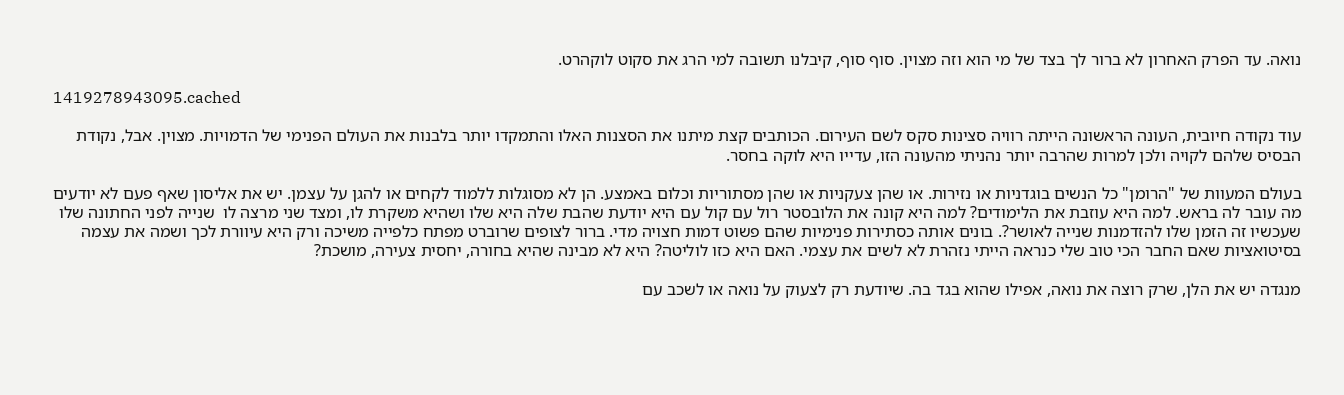נואה. עד הפרק האחרון לא ברור לך בצד של מי הוא וזה מצוין. סוף סוף, קיבלנו תשובה למי הרג את סקוט לוקהרט.

1419278943095.cached

עוד נקודה חיובית, העונה הראשונה הייתה רוויה סצינות סקס לשם העירום. הכותבים קצת מיתנו את הסצנות האלו והתמקדו יותר בלבנות את העולם הפנימי של הדמויות. מצוין. אבל, נקודת הבסיס שלהם לקויה ולכן למרות שהרבה יותר נהניתי מהעונה הזו, עדייו היא לוקה בחסר.

בעולם המעוות של "הרומן" כל הנשים בוגדניות או נזירות. או שהן צעקניות או שהן מסתוריות וכלום באמצע. הן לא מסוגלות ללמוד לקחים או להגן על עצמן. יש את אליסון שאף פעם לא יודעים מה עובר לה בראש. למה היא עוזבת את הלימודים? למה היא קונה את הלובסטר רול עם קול עם היא יודעת שהבת שלה היא שלו ושהיא משקרת לו, ומצד שני מרצה לו  שנייה לפני החתונה שלו שעכשיו זה הזמן שלו להזדמנות שנייה לאושר?. בונים אותה כסתירות פנימיות שהם פשוט דמות חצויה מדי. ברור לצופים שרוברט מפתח כלפייה משיכה ורק היא עיוורת לכך ושמה את עצמה בסיטואציות שאם החבר הכי טוב שלי כנראה הייתי נזהרת לא לשים את עצמי. האם היא כזו לוליטה? היא לא מבינה שהיא בחורה, יחסית צעירה, מושכת?

מנגדה יש את הלן, שרק רוצה את נואה, אפילו שהוא בגד בה. שיודעת רק לצעוק על נואה או לשכב עם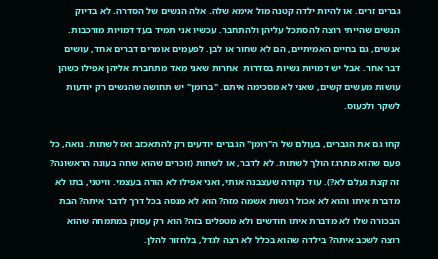גברים זרים. או להיות ילדה קטנה מול אימא שלה. אלה הנשים של הסדרה. לא בדיוק הנשים שהייתי רוצה להסתכל עליהן ולהתחבר. עכשיו אני תמיד בעד דמויות מורכבות. אנשים, גם בחיים האמיתיים, הם לא שחור או לבן. לפעמים אומרים דברים אחד, עושים דבר אחר. אבל יש דמויות נשיות בסדרות  אחרות שאני מאד מתחברת אליהן אפילו כשהן עושות מעשים קשים, שאני לא מסכימה איתם. "ברומן" יש תחושה שהנשים רק יודעות לשקר ולכעוס.

קחו גם את הגברים, בעולם של ה"רומן" הגברים יודעים רק להתאכזב ואז לשתות. נואה, כל פעם שהוא מתרגז הולך לשתות. לא לדבר, או לשחות (זוכרים שהוא שחה בעונה הראשונה? זה קצת נעלם לא?). עוד נקודה שעצבנה אותי, ואני אפילו לא הורה בעצמי. וויטני, בתו לא מדברת איתו והוא לא אכול רגשות אשמה מזה? הוא לא מנסה בכל דרך לדבר איתה? הבת הבכורה שלו לא מדברת איתו חודשים ולא מטפלים בזה? הוא רק עסוק במתמחה שהוא רוצה לשכב איתה? בילדה שהוא בכלל לא רצה לגדל, בלחזור להלן.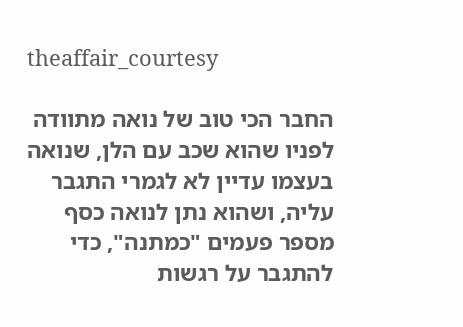theaffair_courtesy

החבר הכי טוב של נואה מתוודה לפניו שהוא שכב עם הלן, שנואה בעצמו עדיין לא לגמרי התגבר עליה, ושהוא נתן לנואה כסף מספר פעמים "כמתנה", כדי להתגבר על רגשות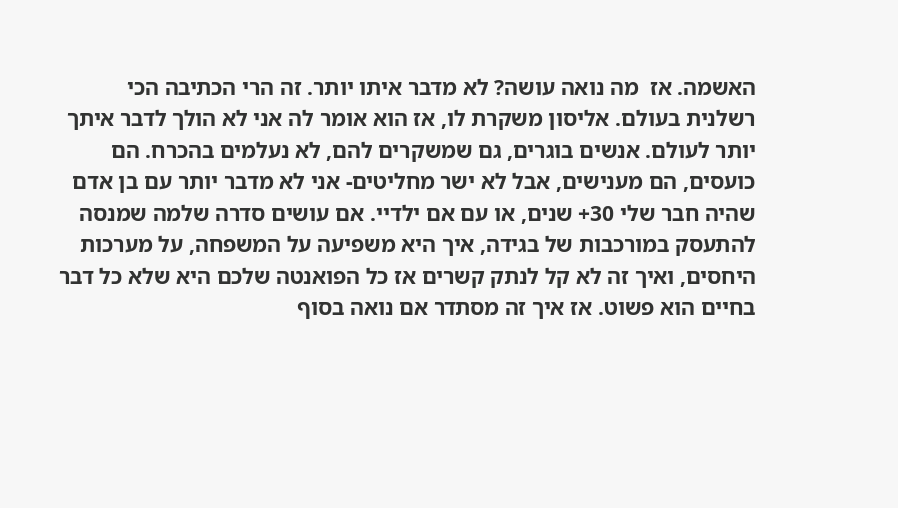האשמה. אז  מה נואה עושה? לא מדבר איתו יותר. זה הרי הכתיבה הכי רשלנית בעולם. אליסון משקרת לו, אז הוא אומר לה אני לא הולך לדבר איתך יותר לעולם. אנשים בוגרים, גם שמשקרים להם, לא נעלמים בהכרח. הם כועסים, הם מענישים, אבל לא ישר מחליטים- אני לא מדבר יותר עם בן אדם שהיה חבר שלי 30+ שנים, או עם אם ילדיי. אם עושים סדרה שלמה שמנסה להתעסק במורכבות של בגידה, איך היא משפיעה על המשפחה, על מערכות היחסים, ואיך זה לא קל לנתק קשרים אז כל הפואנטה שלכם היא שלא כל דבר בחיים הוא פשוט. אז איך זה מסתדר אם נואה בסוף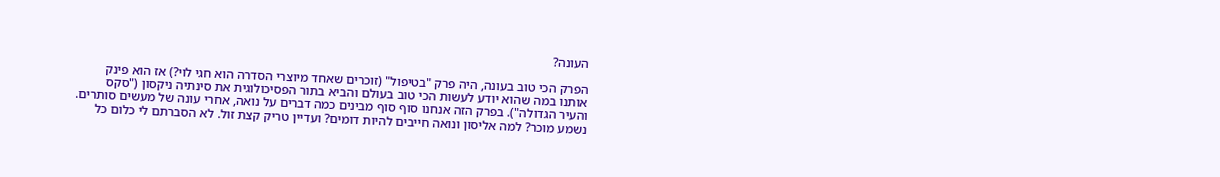העונה?

הפרק הכי טוב בעונה, היה פרק "בטיפול" (זוכרים שאחד מיוצרי הסדרה הוא חגי לוי?) אז הוא פינק אותנו במה שהוא יודע לעשות הכי טוב בעולם והביא בתור הפסיכולוגית את סינתיה ניקסון ("סקס והעיר הגדולה"). בפרק הזה אנחנו סוף סוף מבינים כמה דברים על נואה, אחרי עונה של מעשים סותרים. נשמע מוכר? למה אליסון ונואה חייבים להיות דומים? ועדיין טריק קצת זול. לא הסברתם לי כלום כל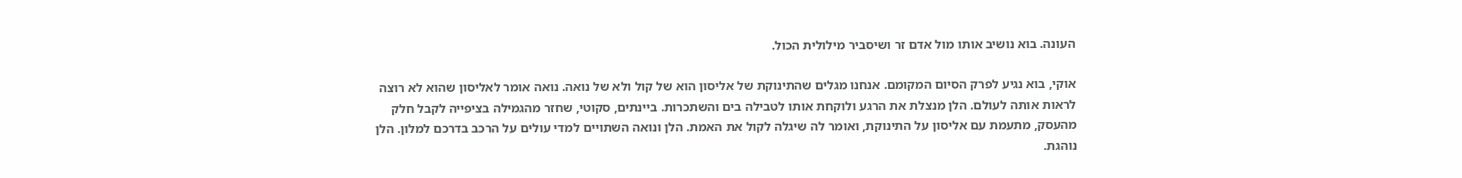העונה. בוא נושיב אותו מול אדם זר ושיסביר מילולית הכול.

אוקי, בוא נגיע לפרק הסיום המקומם. אנחנו מגלים שהתינוקת של אליסון הוא של קול ולא של נואה. נואה אומר לאליסון שהוא לא רוצה לראות אותה לעולם. הלן מנצלת את הרגע ולוקחת אותו לטבילה בים והשתכרות. ביינתים, סקוטי, שחזר מהגמילה בציפייה לקבל חלק מהעסק, מתעמת עם אליסון על התינוקת, ואומר לה שיגלה לקול את האמת. הלן ונואה השתויים למדי עולים על הרכב בדרכם למלון. הלן נוהגת.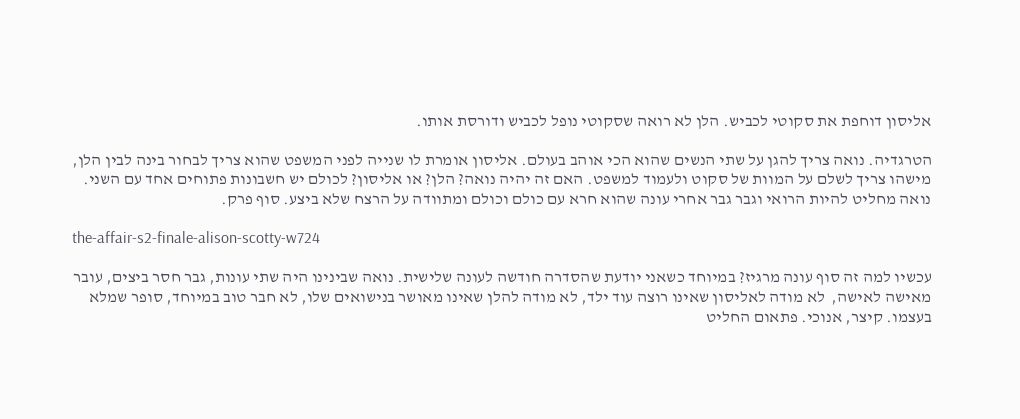אליסון דוחפת את סקוטי לכביש. הלן לא רואה שסקוטי נופל לכביש ודורסת אותו.

הטרגדיה. נואה צריך להגן על שתי הנשים שהוא הכי אוהב בעולם. אליסון אומרת לו שנייה לפני המשפט שהוא צריך לבחור בינה לבין הלן, מישהו צריך לשלם על המוות של סקוט ולעמוד למשפט. האם זה יהיה נואה? הלן? או אליסון? לכולם יש חשבונות פתוחים אחד עם השני. נואה מחליט להיות הרואי וגבר גבר אחרי עונה שהוא חרא עם כולם וכולם ומתוודה על הרצח שלא ביצע. סוף פרק.

the-affair-s2-finale-alison-scotty-w724

עכשיו למה זה סוף עונה מרגיז? במיוחד כשאני יודעת שהסדרה חודשה לעונה שלישית. נואה שבינינו היה שתי עונות, גבר חסר ביצים, עובר מאישה לאישה,  לא מודה לאליסון שאינו רוצה עוד ילד, לא מודה להלן שאינו מאושר בנישואים שלו, לא חבר טוב במיוחד, סופר שמלא בעצמו. קיצר, אנוכי. פתאום החליט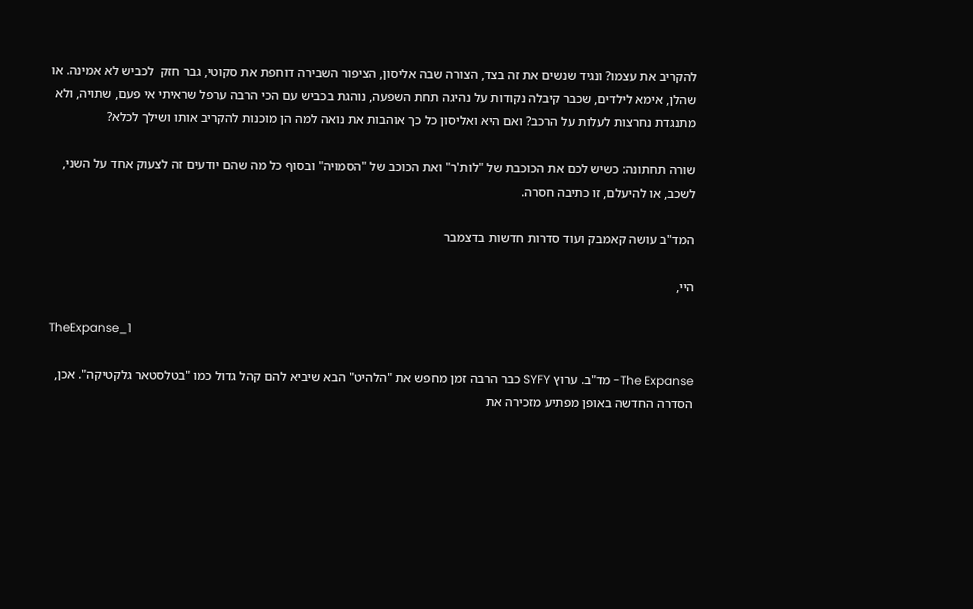להקריב את עצמו? ונגיד שנשים את זה בצד, הצורה שבה אליסון, הציפור השבירה דוחפת את סקוטי, גבר חזק  לכביש לא אמינה. או שהלן, אימא לילדים, שכבר קיבלה נקודות על נהיגה תחת השפעה, נוהגת בכביש עם הכי הרבה ערפל שראיתי אי פעם, שתויה, ולא מתנגדת נחרצות לעלות על הרכב? ואם היא ואליסון כל כך אוהבות את נואה למה הן מוכנות להקריב אותו ושילך לכלא?

שורה תחתונה: כשיש לכם את הכוכבת של "לות'ר" ואת הכוכב של "הסמויה" ובסוף כל מה שהם יודעים זה לצעוק אחד על השני, לשכב, או להיעלם, זו כתיבה חסרה.

המד"ב עושה קאמבק ועוד סדרות חדשות בדצמבר

היי,

TheExpanse_1

The Expanse- מד"ב. ערוץ SYFY כבר הרבה זמן מחפש את "הלהיט" הבא שיביא להם קהל גדול כמו "בטלסטאר גלקטיקה". אכן, הסדרה החדשה באופן מפתיע מזכירה את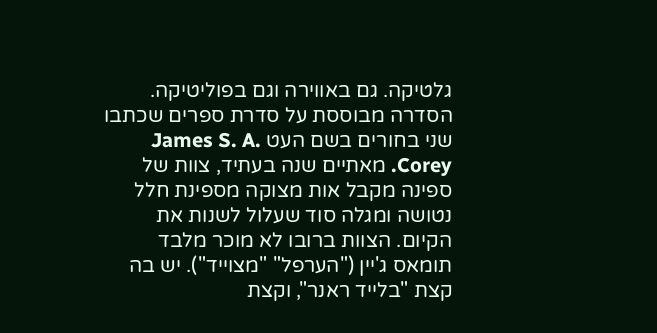גלטיקה. גם באווירה וגם בפוליטיקה. הסדרה מבוססת על סדרת ספרים שכתבו שני בחורים בשם העט James S. A. Corey. מאתיים שנה בעתיד, צוות של ספינה מקבל אות מצוקה מספינת חלל נטושה ומגלה סוד שעלול לשנות את הקיום. הצוות ברובו לא מוכר מלבד תומאס ג'יין ("הערפל" "מצוייד"). יש בה קצת "בלייד ראנר", וקצת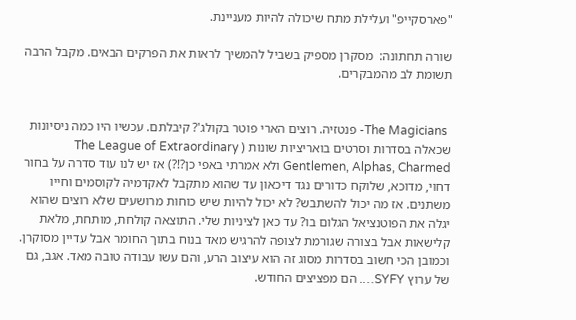"פארסקייפ" ועלילת מתח שיכולה להיות מעניינת.

שורה תחתונה:  מסקרן מספיק בשביל להמשיך לראות את הפרקים הבאים. מקבל הרבה תשומת לב מהמבקרים.


 The Magicians- פנטזיה. רוצים הארי פוטר בקולג'? קיבלתם. עכשיו היו כמה ניסיונות שכאלה בסדרות וסרטים בואריציות שונות ( The League of Extraordinary Gentlemen, Alphas, Charmed ולא אמרתי באפי כן?!?) אז יש לנו עוד סדרה על בחור דחוי, מדוכא, שלוקח כדורים נגד דיכאון עד שהוא מתקבל לאקדמיה לקוסמים וחייו משתנים. אז מה יכול להשתבש? לא יכול להיות שיש כוחות מרושעים שלא רוצים שהוא יגלה את הפוטנציאל הגלום בו? עד כאן לציניות שלי. התוצאה קולחת, מותחת, מלאת קלישאות אבל בצורה שגורמת לצופה להרגיש מאד בנוח בתוך החומר אבל עדיין מסוקרן. וכמובן הכי חשוב בסדרות מסוג זה הוא עיצוב הרע, והם עשו עבודה טובה מאד. אגב, גם של ערוץ SYFY…. הם מפציצים החודש.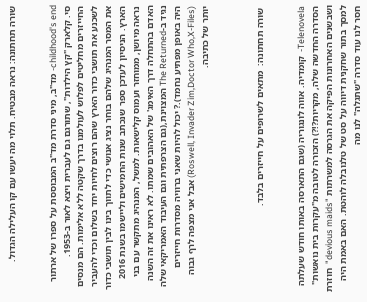שורה תחתונה: נראה מבטיח. תלוי מה יעשו עם קו העלילה הגדול.


childhood's end- מד"ב, מיני סדרת מד"ב המבוססת על ספרו של ארתור סי. קלארק "קץ הילדות", שתורגם גם לעברית ויצא לאור ב-1953. החייזרים מחליטים לפלוש לעולמנו בדרך שקטה ללא אלימות. הם מנסים לשכנע את תושבי כדור הארץ שהם רוצים לחיות יחד בשלום וכדי להעביר את המסר המנהיג שלהם בוחר נציג אנושי כדי לתווך בינו לבין תושבי כדור הארץ. הניסיון לעדכן ספר שנכתב שנות החמישים וליישמו בשנת 2016 נראה מיושן, ממוחזר ועמוס קלישאות. למשל, המנהיג מתקשר עם בני האדם בהתחלה דרך האימג' של האהובים שמתו. לא ראינו את זה השנה נגיד ב-The Returned המצוינת,(גם הצרפתית וגם העיבוד האמריקאי שלה היה באופן מפתיע נחמד).? יכול להיות שאני ברוויה מסדרות חייזרים (Roswell, Invader Zim,Doctor Who,X-Files) אבל אני מצפה לרף גבוה יותר של כתיבה.



 שורה תחתונה:  מתאים לשרופים על חייזרים בלבד.


Telenovela-  קומדיה. אווה לונגוריה (שגם התארסה באותו חודש שעלתה הסדרה החדשה שלה, מקריות?!?) הזכורה לטובה מ"עקרות בית נואשות" ושבשנים האחרונות הפיקה את הגרסה למשרתות "devious maids"  חוזרת למסך בתור שחקנית דיווה על סט של טלנובלה לוהטת. האם באמת היה חסר לנו עוד סדרה "שתגלה" לנו מה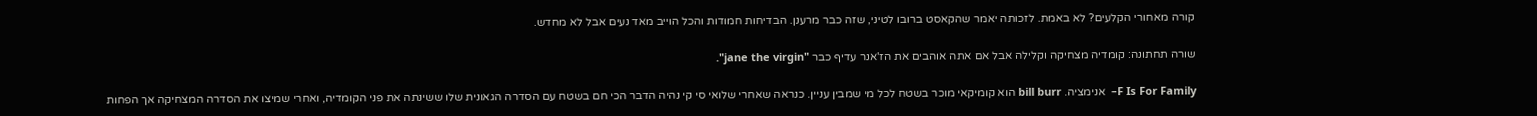קורה מאחורי הקלעים? לא באמת. לזכותה יאמר שהקאסט ברובו לטיני, שזה כבר מרענן. הבדיחות חמודות והכל הוייב מאד נעים אבל לא מחדש.

שורה תחתונה: קומדיה מצחיקה וקלילה אבל אם אתה אוהבים את הז'אנר עדיף כבר "jane the virgin".

F Is For Family–  אנימציה. bill burr הוא קומיקאי מוכר בשטח לכל מי שמבין עניין. כנראה שאחרי שלואי סי קי נהיה הדבר הכי חם בשטח עם הסדרה הגאונית שלו ששינתה את פני הקומדיה, ואחרי שמיצו את הסדרה המצחיקה אך הפחות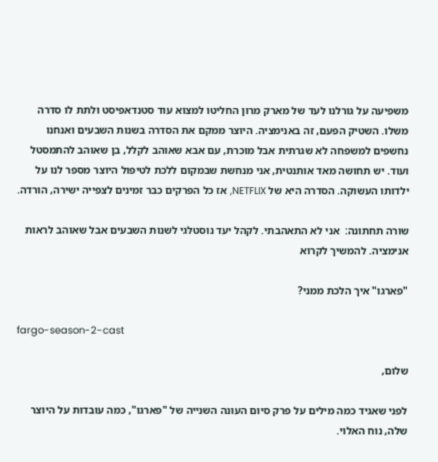משפיעה על גורלנו לעד של מארק מרון החליטו למצוא עוד סטנדאפיסט ולתת לו סדרה משלו. השטיק הפעם, זה באנימציה. היוצר ממקם את הסדרה בשנות השבעים ואנחנו נחשפים למשפחה לא שגרתית אבל מוכרת, עם אבא שאוהב לקלל, בן שאוהב להתמסטל ועוד. יש תחושה מאד אותנטית, אני מנחשת שבמקום ללכת לטיפול היוצר מספר לנו על ילדותו העשוקה. הסדרה היא של NETFLIX, אז כל הפרקים כבר זמינים לצפייה ישירה, הורדה.

שורה תחתונה:  אני לא התאהבתי. לקהל יעד נוסטלגי לשנות השבעים אבל שאוהב לראות אנימציה. להמשיך לקרוא

"פארגו" איך הלכת ממני?

fargo-season-2-cast

שלום,

לפני שאגיד כמה מילים על פרק סיום העונה השנייה של "פארגו", כמה עובדות על היוצר שלה, נוח האלוי.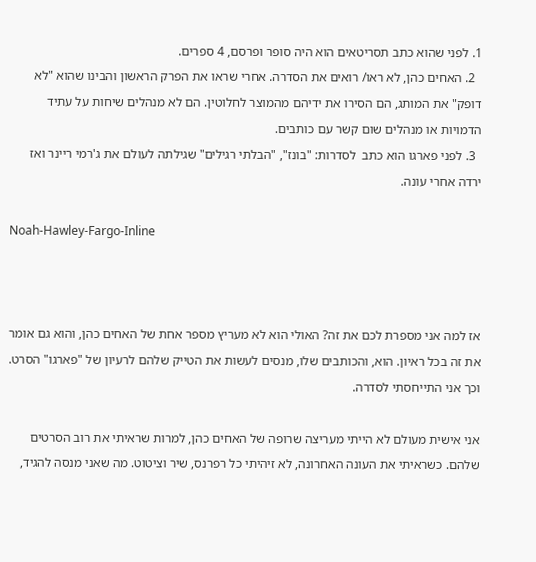1. לפני שהוא כתב תסריטאים הוא היה סופר ופרסם, 4 ספרים.
  2. האחים כהן, לא ראו/ רואים את הסדרה. אחרי שראו את הפרק הראשון והבינו שהוא "לא דופק" את המותג, הם הסירו את ידיהם מהמוצר לחלוטין. הם לא מנהלים שיחות על עתיד הדמויות או מנהלים שום קשר עם כותבים.
  3. לפני פארגו הוא כתב  לסדרות: "בונז", "הבלתי רגילים" שגילתה לעולם את ג'רמי ריינר ואז ירדה אחרי עונה.

Noah-Hawley-Fargo-Inline



אז למה אני מספרת לכם את זה? האולי הוא לא מעריץ מספר אחת של האחים כהן, והוא גם אומר את זה בכל ראיון. הוא, והכותבים שלו, מנסים לעשות את הטייק שלהם לרעיון של "פארגו" הסרט. וכך אני התייחסתי לסדרה.

אני אישית מעולם לא הייתי מעריצה שרופה של האחים כהן, למרות שראיתי את רוב הסרטים שלהם. כשראיתי את העונה האחרונה, לא זיהיתי כל רפרנס, שיר וציטוט. מה שאני מנסה להגיד,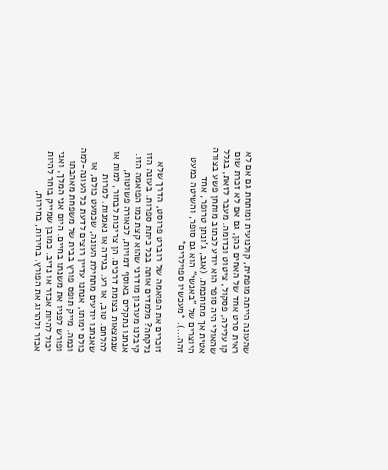שהעונה הייתה מופתית, קולנועית ומותחת גם אם לא ראית סרט אחד של האחים כהן, גם אם לא זכרת שום קו עלילה, פסקול, ציטוט וכדומה. מעבר לזאת, בגלל שהאולי היה סופר הוא יודע לכתוב מותחן פשע בצורה אטית אך מתוחכמת. (אגב, ג'ונתן טרופר, אחד היוצרים של "באנשי" הוא גם סופר, והשיטה כמעט זהה…). *מעכשיו ספוילרים*

זוכרים את הפואמה של רוברט פרוסט, הדרך שלא נלקחה? מלמדים אותה בכל כיתת ספרות. בעונה הזו קיבלנו מערבון מודרני שהוא קצת כמו הפואמה הזו.  אנחנו נתקלים באוסף דמויות, לכאורה פשוטות, שנמצאות בצומת דרכים. הן צריכות לבחור, למות או להלחם. טוב, או רע. בגידה או נאמנות. למרות שאנחנו יודעים מתחילת העונה, שכמעט כולם, או כולם ימותו, אנחנו עדיין רוצים לדעת כל העונה-למה וכמה. מייק תופס פורץ בבית של משפחת מאהבתו ופורש לפניו את משנתו בחיים. היום אני המלך, ואני יכול להיות אכזר או נדיב. כמובן שמייק בוחר להיות אכזר ולהרוג את הפורץ. בחירות, בחירות,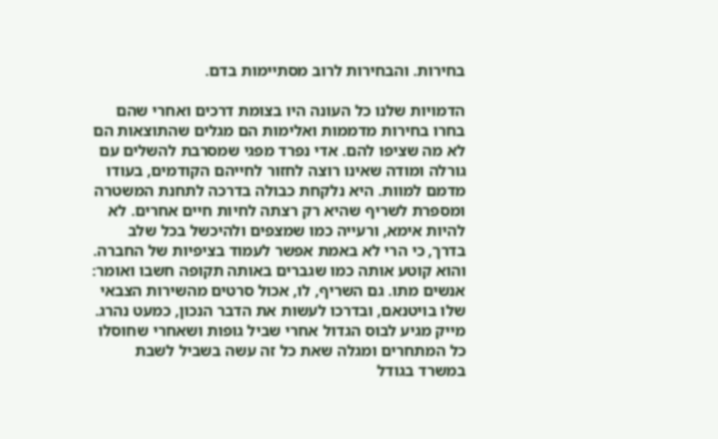בחירות. והבחירות לרוב מסתיימות בדם.

הדמויות שלנו כל העונה היו בצומת דרכים ואחרי שהם בחרו בחירות מדממות ואלימות הם מגלים שהתוצאות הם לא מה שציפו להם. אדי נפרד מפגי שמסרבת להשלים עם גורלה ומודה שאינו רוצה לחזור לחייהם הקודמים, בעודו מדמם למוות. היא נלקחת כבולה בדרכה לתחנת המשטרה ומספרת לשריף שהיא רק רצתה לחיות חיים אחרים. לא להיות אימא, ורעייה כמו שמצפים ולהיכשל בכל שלב בדרך, כי הרי לא באמת אפשר לעמוד בציפיות של החברה. והוא קוטע אותה כמו שגברים באותה תקופה חשבו ואומר: אנשים מתו. גם השריף, לו, אכול סרטים מהשירות הצבאי שלו בויטנאם, ובדרכו לעשות את הדבר הנכון, כמעט נהרג. מייק מגיע לבוס הגדול אחרי שביל גופות ושאחרי שחוסלו כל המתחרים ומגלה שאת כל זה עשה בשביל לשבת במשרד בגודל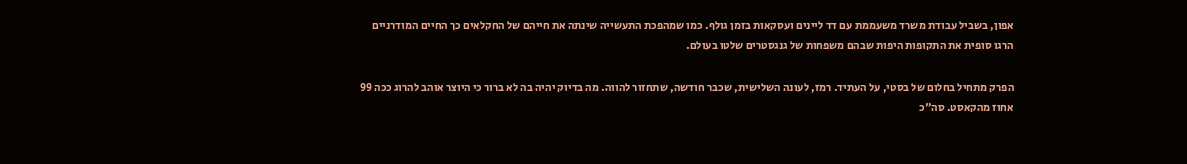אפון, בשביל עבודת משרד משעממת עם דד ליינים ועסקאות בזמן גולף. כמו שמהפכת התעשייה שינתה את חייהם של החקלאים כך החיים המודרניים הרגו סופית את התקופות היפות שבהם משפחות של גנגסטרים שלטו בעולם.

הפרק מתחיל בחלום של בסטי, על העתיד. רמז, לעונה השלישית, שכבר חודשה, שתחזור להווה. מה בדיוק יהיה בה לא ברור כי היוצר אוהב להרוג ככה 99 אחוז מהקאסט. סה"כ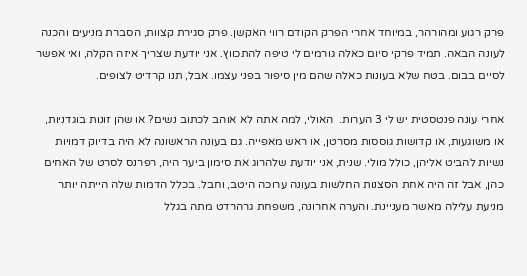פרק רגוע ומהורהר, במיוחד אחרי הפרק הקודם רווי האקשן. פרק סגירת קצוות, הסברת מניעים והכנה לעונה הבאה. תמיד פרקי סיום כאלה גורמים לי טיפה להתכווץ. אני יודעת שצריך איזה הקלה, ואי אפשר לסיים בבום. בטח שלא בעונות כאלה שהם מין סיפור בפני עצמו. אבל, תנו קרדיט לצופים.

אחרי עונה פנטסטית יש לי 3 הערות.  האולי, למה אתה לא אוהב לכתוב נשים? או שהן זונות בוגדניות, או משוגעות, או קדושות גוססות מסרטן, או ראש מאפייה. גם בעונה הראשונה לא היה בדיוק דמויות נשיות להביט אליהן, כולל מולי. שנית, אני יודעת שלהרוג את סימון ביער היה, רפרנס לסרט של האחים כהן, אבל זה היה אחת הסצנות החלשות בעונה ערוכה היטב, וחבל. בכלל הדמות שלה הייתה יותר מניעת עלילה מאשר מעניינת. והערה אחרונה, משפחת גרהרדט מתה בגלל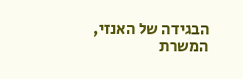הבגידה של האנזי, המשרת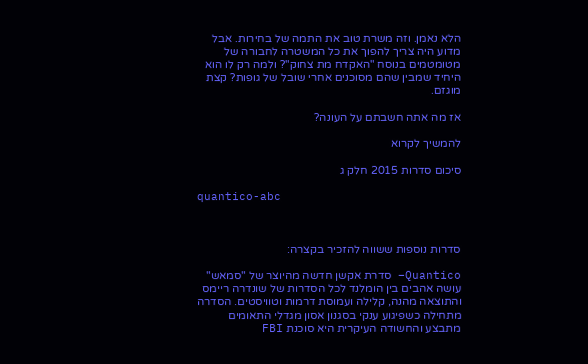הלא נאמן. וזה משרת טוב את התמה של בחירות. אבל מדוע היה צריך להפוך את כל המשטרה לחבורה של מטומטמים בנוסח "האקדח מת צחוק"? ולמה רק לו הוא היחיד שמבין שהם מסוכנים אחרי שובל של גופות? קצת מוגזם.

אז מה אתה חשבתם על העונה?

להמשיך לקרוא

סיכום סדרות 2015 חלק ג

quantico-abc



סדרות נוספות ששווה להזכיר בקצרה:

Quantico– סדרת אקשן חדשה מהיוצר של "סמאש" עושה אהבים בין הומלנד לכל הסדרות של שונדרה ריימס והתוצאה מהנה, קלילה ועמוסת דרמות וטוויסטים. הסדרה מתחילה כשפיגוע ענקי בסגנון אסון מגדלי התאומים מתבצע והחשודה העיקרית היא סוכנת FBI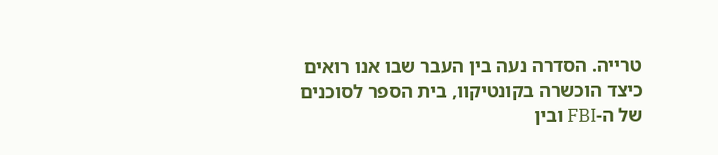טרייה. הסדרה נעה בין העבר שבו אנו רואים כיצד הוכשרה בקונטיקוו, בית הספר לסוכנים של ה-FBI ובין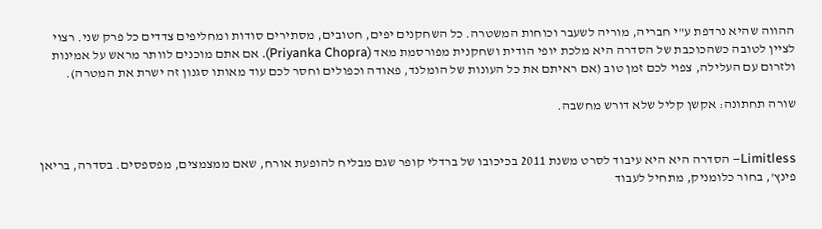ההווה שהיא נרדפת ע"י חבריה, מוריה לשעבר וכוחות המשטרה. כל השחקנים יפים, חטובים, מסתירים סודות ומחליפים צדדים כל פרק שני. רצוי לציין לטובה כשהכוכבת של הסדרה היא מלכת יופי הודית ושחקנית מפורסמת מאד (Priyanka Chopra). אם אתם מוכנים לוותר מראש על אמינות ולזרום עם העלילה, צפוי לכם זמן טוב (אם ראיתם את כל העונות של הומלנד, פאודה וכפולים וחסר לכם עוד מאותו סגנון זה ישרת את המטרה).

שורה תחתונה: אקשן קליל שלא דורש מחשבה.


Limitless– הסדרה היא היא עיבוד לסרט משנת 2011 בכיכובו של ברדלי קופר שגם מבליח להופעת אורח, שאם ממצמצים, מפספסים. בסדרה, בריאן פינץ', בחור כלומניק, מתחיל לעבוד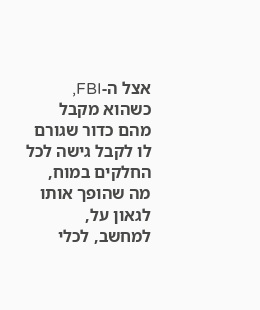אצל ה-FBI, כשהוא מקבל מהם כדור שגורם לו לקבל גישה לכל החלקים במוח, מה שהופך אותו לגאון על, למחשב, לכלי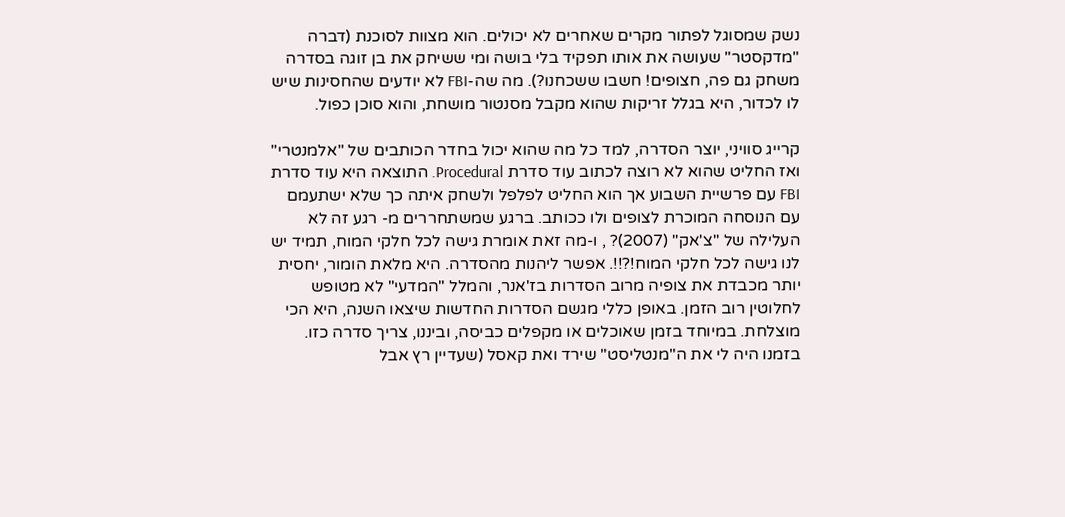נשק שמסוגל לפתור מקרים שאחרים לא יכולים. הוא מצוות לסוכנת (דברה "מדקסטר" שעושה את אותו תפקיד בלי בושה ומי ששיחק את בן זוגה בסדרה משחק גם פה, חצופים! חשבו ששכחנו?). מה שה-FBI לא יודעים שהחסינות שיש לו לכדור, היא בגלל זריקות שהוא מקבל מסנטור מושחת, והוא סוכן כפול.

קרייג סוויני, יוצר הסדרה, למד כל מה שהוא יכול בחדר הכותבים של "אלמנטרי" ואז החליט שהוא לא רוצה לכתוב עוד סדרת Procedural. התוצאה היא עוד סדרת FBI עם פרשיית השבוע אך הוא החליט לפלפל ולשחק איתה כך שלא ישתעמם עם הנוסחה המוכרת לצופים ולו ככותב. ברגע שמשתחררים מ- רגע זה לא העלילה של "צ'אק" (2007)? , ו-מה זאת אומרת גישה לכל חלקי המוח, תמיד יש לנו גישה לכל חלקי המוח!?!!. אפשר ליהנות מהסדרה. היא מלאת הומור, יחסית יותר מכבדת את צופיה מרוב הסדרות בז'אנר, והמלל "המדעי" לא מטופש לחלוטין רוב הזמן. באופן כללי מגשם הסדרות החדשות שיצאו השנה, היא הכי מוצלחת. במיוחד בזמן שאוכלים או מקפלים כביסה, וביננו, צריך סדרה כזו. בזמנו היה לי את ה"מנטליסט" שירד ואת קאסל (שעדיין רץ אבל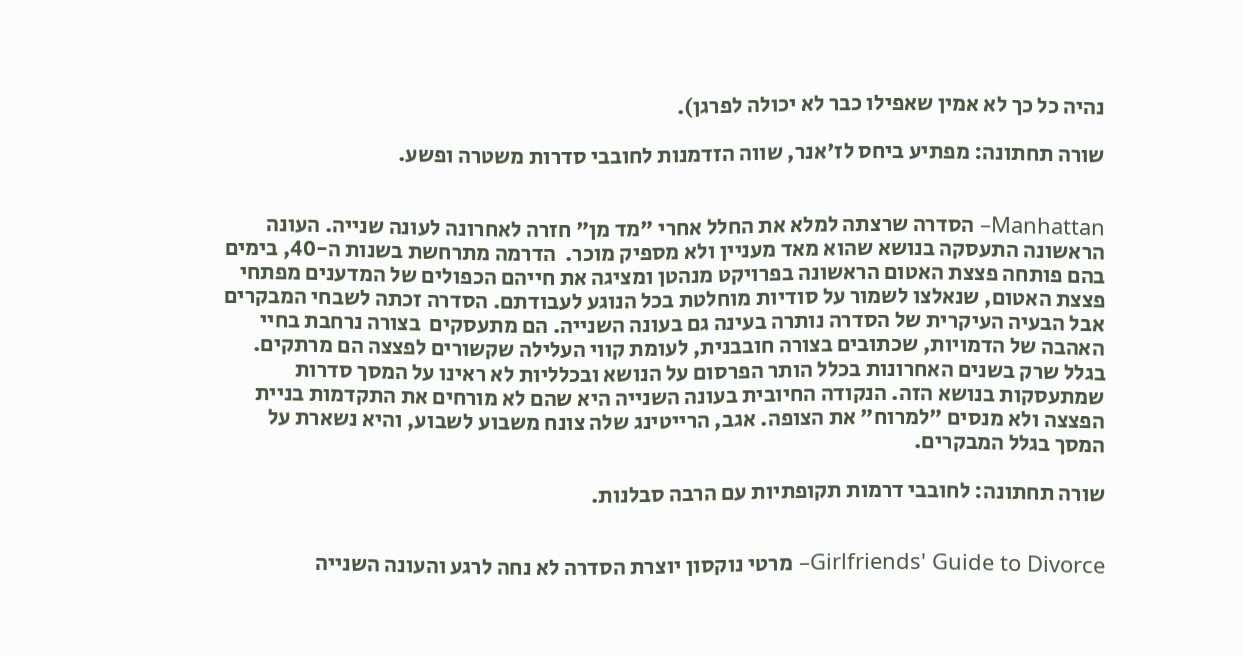נהיה כל כך לא אמין שאפילו כבר לא יכולה לפרגן).

שורה תחתונה: מפתיע ביחס לז'אנר, שווה הזדמנות לחובבי סדרות משטרה ופשע.


Manhattan– הסדרה שרצתה למלא את החלל אחרי "מד מן" חזרה לאחרונה לעונה שנייה. העונה הראשונה התעסקה בנושא שהוא מאד מעניין ולא מספיק מוכר.  הדרמה מתרחשת בשנות ה-40, בימים בהם פותחה פצצת האטום הראשונה בפרויקט מנהטן ומציגה את חייהם הכפולים של המדענים מפתחי פצצת האטום, שנאלצו לשמור על סודיות מוחלטת בכל הנוגע לעבודתם. הסדרה זכתה לשבחי המבקרים אבל הבעיה העיקרית של הסדרה נותרה בעינה גם בעונה השנייה. הם מתעסקים  בצורה נרחבת בחיי האהבה של הדמויות, שכתובים בצורה חובבנית, לעומת קווי העלילה שקשורים לפצצה הם מרתקים. בגלל שרק בשנים האחרונות בכלל הותר הפרסום על הנושא ובכלליות לא ראינו על המסך סדרות שמתעסקות בנושא הזה. הנקודה החיובית בעונה השנייה היא שהם לא מורחים את התקדמות בניית הפצצה ולא מנסים "למרוח" את הצופה. אגב, הרייטינג שלה צונח משבוע לשבוע, והיא נשארת על המסך בגלל המבקרים.

שורה תחתונה: לחובבי דרמות תקופתיות עם הרבה סבלנות.


Girlfriends' Guide to Divorce– מרטי נוקסון יוצרת הסדרה לא נחה לרגע והעונה השנייה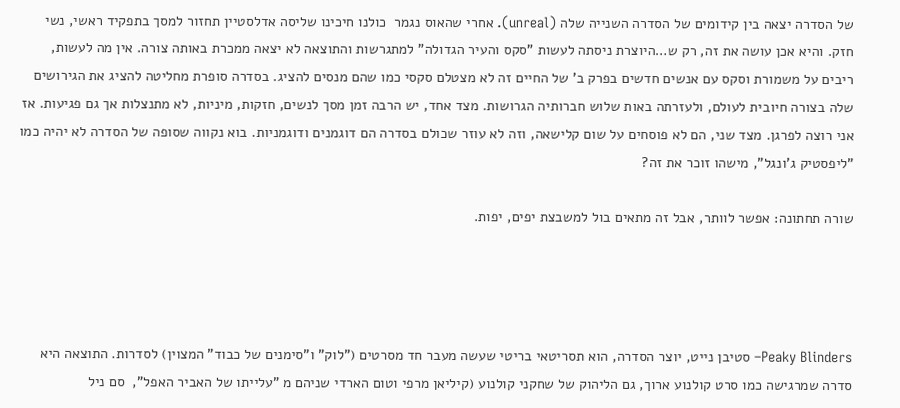של הסדרה יצאה בין קידומים של הסדרה השנייה שלה (unreal). אחרי שהאוס נגמר  כולנו חיכינו שליסה אדלסטיין תחזור למסך בתפקיד ראשי, נשי חזק. והיא אכן עושה את זה, רק ש…היוצרת ניסתה לעשות "סקס והעיר הגדולה" למתגרשות והתוצאה לא יצאה ממכרת באותה צורה. אין מה לעשות, ריבים על משמורת וסקס עם אנשים חדשים בפרק ב' של החיים זה לא מצטלם סקסי כמו שהם מנסים להציג. בסדרה סופרת מחליטה להציג את הגירושים שלה בצורה חיובית לעולם, ולעזרתה באות שלוש חברותיה הגרושות. מצד אחד, יש הרבה זמן מסך לנשים, חזקות, מיניות, לא מתנצלות אך גם פגיעות. אז אני רוצה לפרגן. מצד שני, הם לא פוסחים על שום קלישאה, וזה לא עוזר שכולם בסדרה הם דוגמנים ודוגמניות. בוא נקווה שסופה של הסדרה לא יהיה כמו "ליפסטיק ג'ונגל", מישהו זוכר את זה?

שורה תחתונה: אפשר לוותר, אבל זה מתאים בול למשבצת יפים, יפות.




Peaky Blinders– סטיבן נייט, יוצר הסדרה, הוא תסריטאי בריטי שעשה מעבר חד מסרטים ("לוק" ו"סימנים של כבוד" המצוין) לסדרות. התוצאה היא סדרה שמרגישה כמו סרט קולנוע ארוך, גם הליהוק של שחקני קולנוע (קיליאן מרפי וטום הארדי שניהם מ "עלייתו של האביר האפל",  סם ניל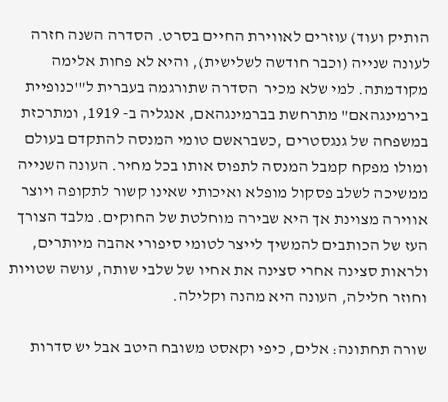הותיק ועוד) עוזרים לאווירת החיים בסרט. הסדרה השנה חזרה לעונה שנייה (וכבר חודשה לשלישית), והיא לא פחות אלימה מקודמתה. למי שלא מכיר  הסדרה שתורגמה בעברית ל"'כנופיית בירמינגהאם" מתרחשת בברמינגהאם, אנגליה ב- 1919, ומתרכזת במשפחה של גנגסטרים ,כשבראשם טומי המנסה להתקדם בעולם ומולו מפקח קמבל המנסה לתפוס אותו בכל מחיר. העונה השנייה ממשיכה לשלב פסקול מופלא ואיכותי שאינו קשור לתקופה ויוצר אווירה מצוינת אך היא שבירה מוחלטת של החוקים. מלבד הצורך העז של הכותבים להמשיך לייצר לטומי סיפורי אהבה מיותרים, ולראות סצינה אחרי סצינה את אחיו של שלבי שותה, עושה שטויות וחוזר חלילה, העונה היא מהנה וקלילה.

שורה תחתונה: אלים, כיפי וקאסט משובח היטב אבל יש סדרות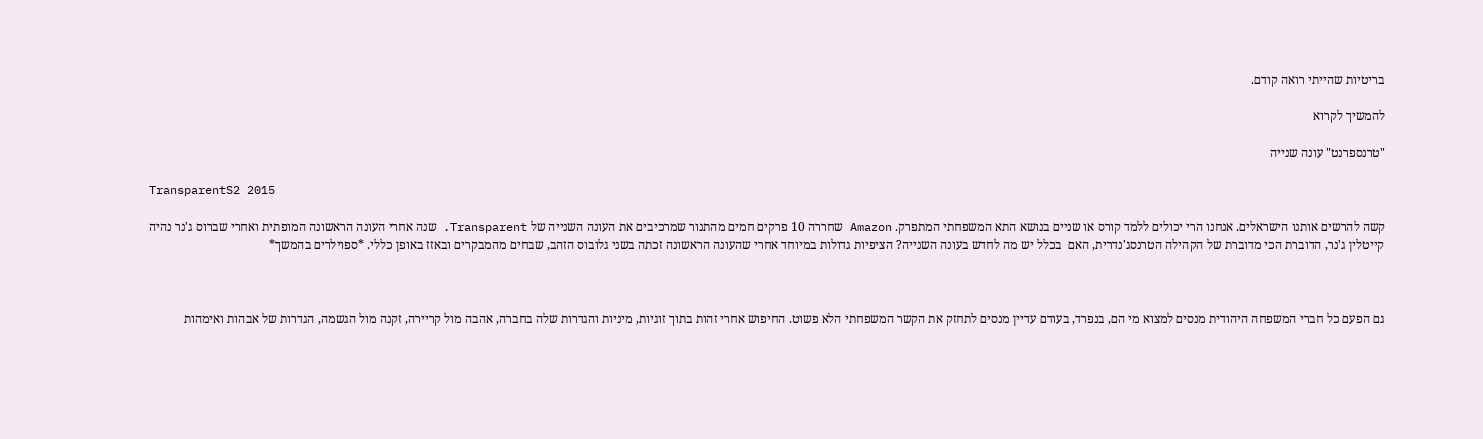בריטיות שהייתי רואה קודם.

להמשיך לקרוא

"טרנספרנט" עונה שנייה

TransparentS2 2015

קשה להרשים אותנו הישראלים. אנחנו הרי יכולים ללמד קורס או שניים בנושא התא המשפחתי המתפרק. Amazon שחררה 10 פרקים חמים מהתנור שמרכיבים את העונה השנייה של Transparent. שנה אחרי העונה הראשונה המופתית ואחרי שברוס ג'נר נהיה קייטלין ג'נר, הדוברת הכי מדוברת של הקהילה הטרנסג'נדרית, האם  בכלל יש מה לחדש בעונה השנייה? הציפיות גדולות במיוחד אחרי שהעונה הראשונה זכתה בשני גלובוס הזהב, שבחים מהמבקרים ובאזז באופן כללי. *ספוילרים בהמשך*



גם הפעם כל חברי המשפחה היהודית מנסים למצוא מי הם, בנפרד, בעודם עדיין מנסים לתחזק את הקשר המשפחתי הלא פשוט. החיפוש אחרי זהות בתוך זוגיות, מיניות והגדרות שלה בחברה, אהבה מול קריירה, זקנה מול הגשמה, הגדרות של אבהות ואימהות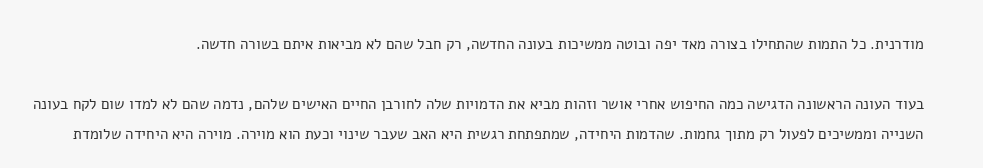מודרנית. כל התמות שהתחילו בצורה מאד יפה ובוטה ממשיכות בעונה החדשה, רק חבל שהם לא מביאות איתם בשורה חדשה.

בעוד העונה הראשונה הדגישה כמה החיפוש אחרי אושר וזהות מביא את הדמויות שלה לחורבן החיים האישים שלהם, נדמה שהם לא למדו שום לקח בעונה השנייה וממשיכים לפעול רק מתוך גחמות. שהדמות היחידה, שמתפתחת רגשית היא האב שעבר שינוי וכעת הוא מוירה. מוירה היא היחידה שלומדת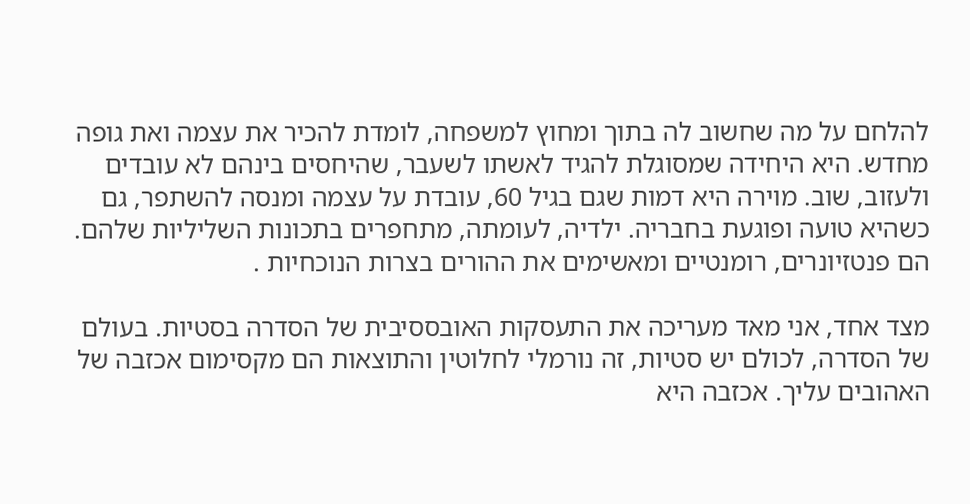להלחם על מה שחשוב לה בתוך ומחוץ למשפחה, לומדת להכיר את עצמה ואת גופה מחדש. היא היחידה שמסוגלת להגיד לאשתו לשעבר, שהיחסים בינהם לא עובדים ולעזוב, שוב. מוירה היא דמות שגם בגיל 60, עובדת על עצמה ומנסה להשתפר, גם כשהיא טועה ופוגעת בחבריה. ילדיה, לעומתה, מתחפרים בתכונות השליליות שלהם. הם פנטזיונרים, רומנטיים ומאשימים את ההורים בצרות הנוכחיות .

מצד אחד, אני מאד מעריכה את התעסקות האובססיבית של הסדרה בסטיות. בעולם של הסדרה, לכולם יש סטיות, זה נורמלי לחלוטין והתוצאות הם מקסימום אכזבה של האהובים עליך. אכזבה היא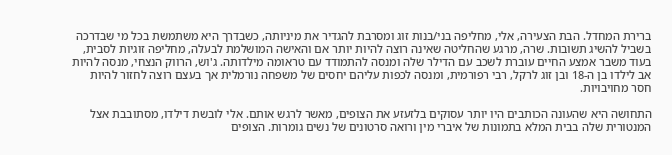ברירת המחדל. הבת הצעירה, אלי, מחליפה בני/בנות זוג ומסרבת להגדיר את מיניותה, כשבדרך היא משתמשת בכל מי שבדרכה בשביל להשיג תשובות. שרה, מרגע שהחליטה שאינה רוצה להיות יותר אם והאישה המושלמת לבעלה, מחליפה זוגיות לסבית, בעוד משבר אמצע החיים עוברת לשכב עם הדילר שלה ומנסה להתמודד עם טראומה מילדותה. ג'וש, הרווק הנצחי, מנסה להיות אב לילדו בן ה-18 ובן זוג לרקל, רבי רפורמית, ומנסה לכפות עליהם יחסים של משפחה נורמלית אך בעצם רוצה לחזור להיות חסר מחויבויות.

התחושה היא שהעונה הכותבים היו יותר עסוקים בלזעזע את הצופים, מאשר לרגש אותם. אלי לובשת דילדו, מסתובבת אצל המנטורית שלה בבית המלא בתמונות של איברי מין ורואה סרטונים של נשים גומרות. הצופים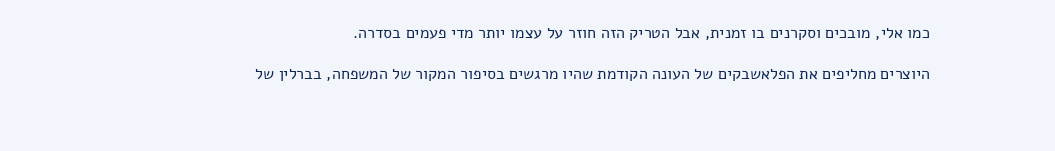כמו אלי, מובכים וסקרנים בו זמנית, אבל הטריק הזה חוזר על עצמו יותר מדי פעמים בסדרה.

היוצרים מחליפים את הפלאשבקים של העונה הקודמת שהיו מרגשים בסיפור המקור של המשפחה, בברלין של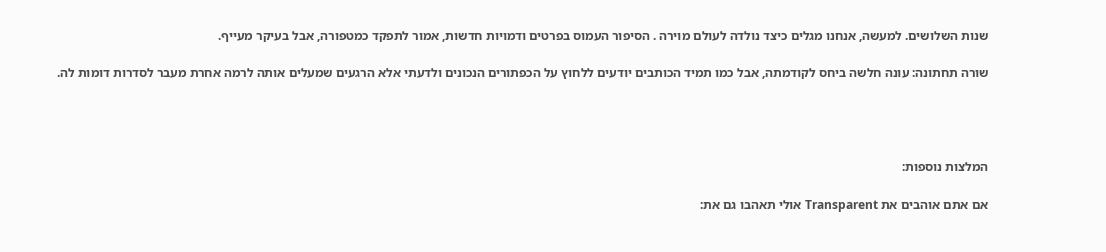שנות השלושים. למעשה, אנחנו מגלים כיצד נולדה לעולם מוירה . הסיפור העמוס בפרטים ודמויות חדשות, אמור לתפקד כמטפורה, אבל בעיקר מעייף.

שורה תחתונה: עונה חלשה ביחס לקודמתה, אבל כמו תמיד הכותבים יודעים ללחוץ על הכפתורים הנכונים ולדעתי אלא הרגעים שמעלים אותה לרמה אחרת מעבר לסדרות דומות לה.




המלצות נוספות:

אם אתם אוהבים את Transparent אולי תאהבו גם את: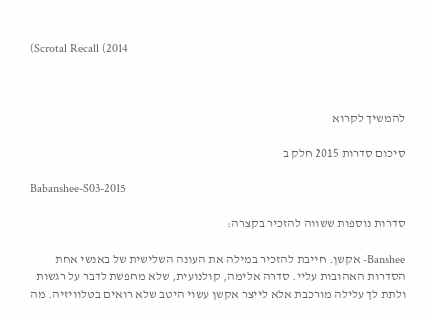(Scrotal Recall (2014



להמשיך לקרוא

סיכום סדרות 2015 חלק ב

Babanshee-S03-2015

סדרות נוספות ששווה להזכיר בקצרה:

Banshee- אקשן. חייבת להזכיר במילה את העונה השלישית של באנשי אחת הסדרות האהובות עליי. סדרה אלימה, קולנועית, שלא מחפשת לדבר על רגשות ולתת לך עלילה מורכבת אלא לייצר אקשן עשוי היטב שלא רואים בטלוויזיה. מה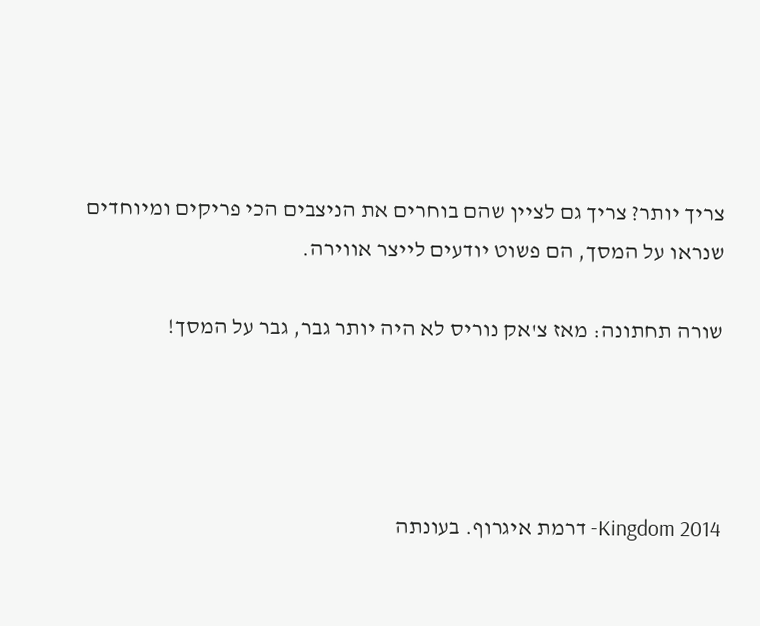צריך יותר? צריך גם לציין שהם בוחרים את הניצבים הכי פריקים ומיוחדים שנראו על המסך, הם פשוט יודעים לייצר אווירה.

שורה תחתונה: מאז צ'אק נוריס לא היה יותר גבר, גבר על המסך!




Kingdom 2014- דרמת איגרוף. בעונתה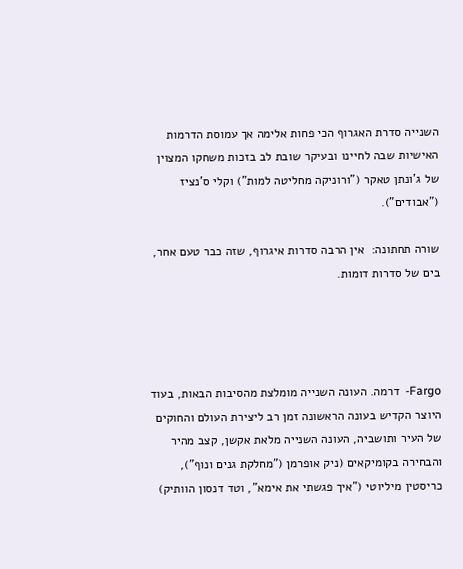השנייה סדרת האגרוף הכי פחות אלימה אך עמוסת הדרמות האישיות שבה לחיינו ובעיקר שובת לב בזכות משחקו המצוין של ג'ונתן טאקר ("ורוניקה מחליטה למות") וקלי ס'נציז ("אבודים").

שורה תחתונה:  אין הרבה סדרות איגרוף, שזה כבר טעם אחר, בים של סדרות דומות.




Fargo-  דרמה. העונה השנייה מומלצת מהסיבות הבאות, בעוד היוצר הקדיש בעונה הראשונה זמן רב ליצירת העולם והחוקים של העיר ותושביה, העונה השנייה מלאת אקשן, קצב מהיר והבחירה בקומיקאים (ניק אופרמן ("מחלקת גנים ונוף"), כריסטין מיליוטי ("איך פגשתי את אימא", וטד דנסון הוותיק)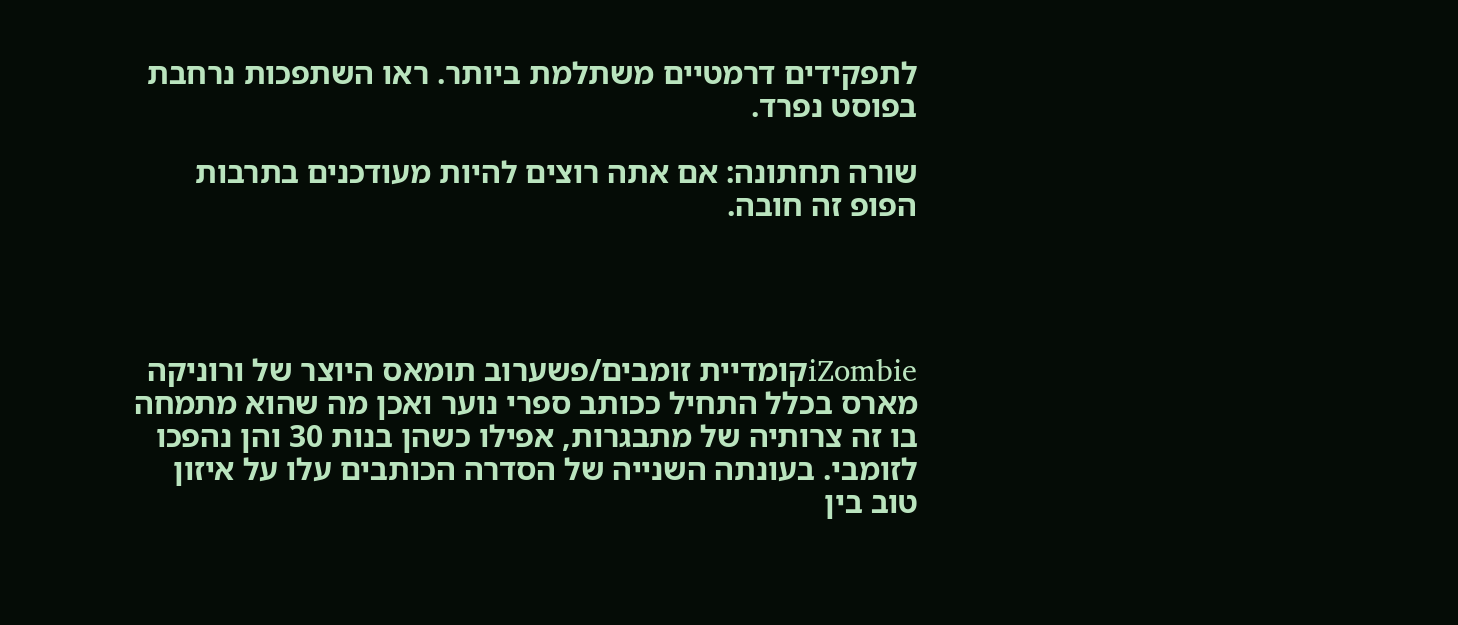לתפקידים דרמטיים משתלמת ביותר. ראו השתפכות נרחבת בפוסט נפרד.

שורה תחתונה: אם אתה רוצים להיות מעודכנים בתרבות הפופ זה חובה.




iZombieקומדיית זומבים/פשערוב תומאס היוצר של ורוניקה מארס בכלל התחיל ככותב ספרי נוער ואכן מה שהוא מתמחה בו זה צרותיה של מתבגרות, אפילו כשהן בנות 30 והן נהפכו לזומבי. בעונתה השנייה של הסדרה הכותבים עלו על איזון טוב בין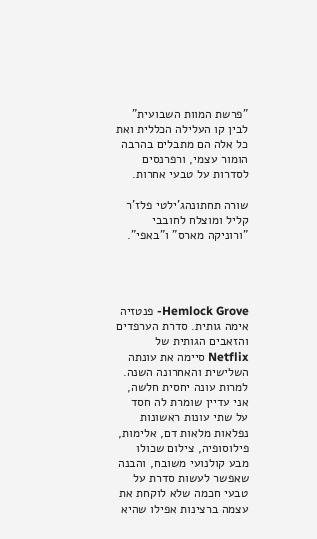"פרשת המוות השבועית" לבין קו העלילה הכללית ואת כל אלה הם מתבלים בהרבה הומור עצמי, ורפרנסים לסדרות על טבעי אחרות.

שורה תחתונהג'ילטי פלז'ר קליל ומוצלח לחובבי "ורוניקה מארס" ו"באפי".




Hemlock Grove- פנטזיה  אימה גותית. סדרת הערפדים והזאבים הגותית של Netflix סיימה את עונתה השלישית והאחרונה השנה. למרות עונה יחסית חלשה, אני עדיין שומרת לה חסד על שתי עונות ראשונות נפלאות מלאות דם, אלימות, פילוסופיה, צילום שכולו מבע קולנועי משובח, והבנה שאפשר לעשות סדרת על טבעי חכמה שלא לוקחת את עצמה ברצינות אפילו שהיא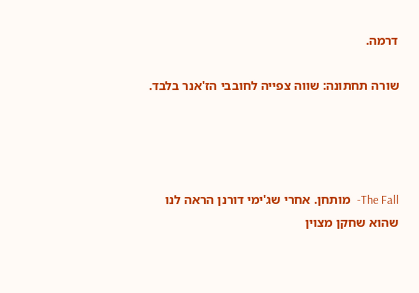דרמה.

שורה תחתונה: שווה צפייה לחובבי הז'אנר בלבד.




The Fall-  מותחן. אחרי שג'ימי דורנן הראה לנו שהוא שחקן מצוין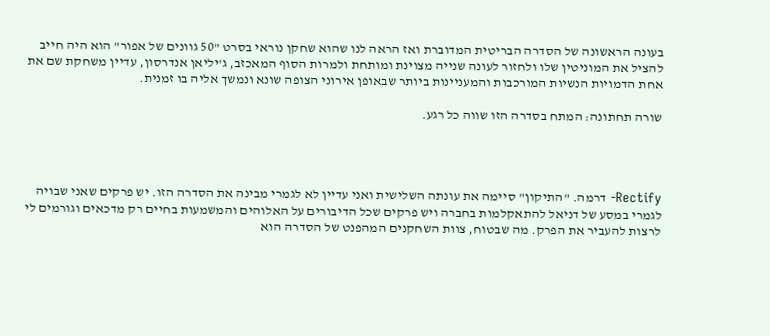בעונה הראשונה של הסדרה הבריטית המדוברת ואז הראה לנו שהוא שחקן נוראי בסרט "50 גוונים של אפור" הוא היה חייב להציל את המוניטין שלו ולחזור לעונה שנייה מצוינת ומותחת ולמרות הסוף המאכזב, ג'יליאן אנדרסון, עדיין משחקת שם את אחת הדמויות הנשיות המורכבות והמעניינות ביותר שבאופן אירוני הצופה שונא ונמשך אליה בו זמנית.

שורה תחתונה: המתח בסדרה הזו שווה כל רגע.




Rectify- דרמה. "התיקון" סיימה את עונתה השלישית ואני עדיין לא לגמרי מבינה את הסדרה הזו. יש פרקים שאני שבויה לגמרי במסע של דניאל להתאקלמות בחברה ויש פרקים שכל הדיבורים על האלוהים והמשמעות בחיים רק מדכאים וגורמים לי לרצות להעביר את הפרק. מה שבטוח, צוות השחקנים המהפנט של הסדרה הוא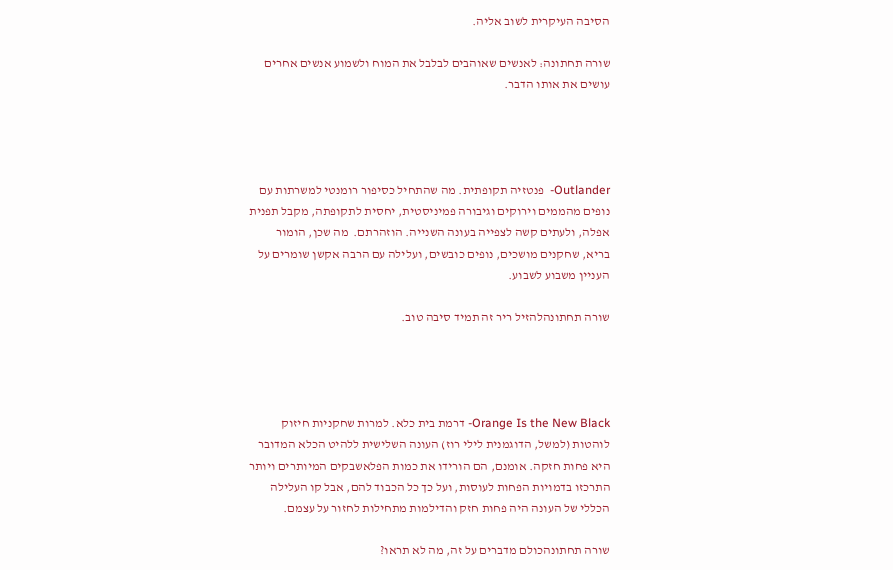הסיבה העיקרית לשוב אליה.

שורה תחתונה: לאנשים שאוהבים לבלבל את המוח ולשמוע אנשים אחרים עושים את אותו הדבר.




Outlander-  פנטזיה תקופתית. מה שהתחיל כסיפור רומנטי למשרתות עם נופים מהממים וירוקים וגיבורה פמיניסטית, יחסית לתקופתה, מקבל תפנית אפלה, ולעתים קשה לצפייה בעונה השנייה. הוזהרתם.  מה שכן, הומור בריא, שחקנים מושכים, נופים כובשים, ועלילה עם הרבה אקשן שומרים על העניין משבוע לשבוע.

שורה תחתונהלהזיל ריר זה תמיד סיבה טוב.




Orange Is the New Black- דרמת בית כלא. למרות שחקניות חיזוק לוהטות (למשל, הדוגמנית לילי רוז) העונה השלישית ללהיט הכלא המדובר היא פחות חזקה. אומנם, הם הורידו את כמות הפלאשבקים המיותרים ויותר התרכזו בדמויות הפחות לעוסות, ועל כך כל הכבוד להם, אבל קו העלילה הכללי של העונה היה פחות חזק והדילמות מתחילות לחזור על עצמם.

שורה תחתונהכולם מדברים על זה, מה לא תראו?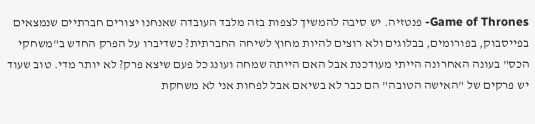Game of Thrones- פנטזיה. יש סיבה להמשיך לצפות בזה מלבד העובדה שאנחנו יצורים חברתיים שנמצאים בפייסבוק, בפורומים, בבלוגים ולא רוצים להיות מחוץ לשיחה החברתית? כשדיברו על הפרק החדש ב"משחקי הכס" בעונה האחרונה הייתי מעודכנת אבל האם הייתה שמחה ועונג כל פעם שיצא פרק? לא יותר מדי. טוב שעוד יש פרקים של "האישה הטובה" הם כבר לא בשיאם אבל לפחות אני לא משחקת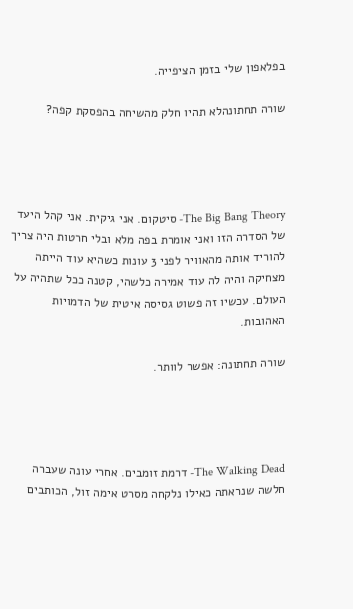בפלאפון שלי בזמן הציפייה.

שורה תחתונהלא תהיו חלק מהשיחה בהפסקת קפה?




The Big Bang Theory- סיטקום. אני גיקית. אני קהל היעד של הסדרה הזו ואני אומרת בפה מלא ובלי חרטות היה צריך להוריד אותה מהאוויר לפני 3 עונות כשהיא עוד הייתה מצחיקה והיה לה עוד אמירה כלשהי, קטנה ככל שתהיה על העולם. עכשיו זה פשוט גסיסה איטית של הדמויות האהובות.

שורה תחתונה: אפשר לוותר.




The Walking Dead- דרמת זומבים. אחרי עונה שעברה חלשה שנראתה כאילו נלקחה מסרט אימה זול, הכותבים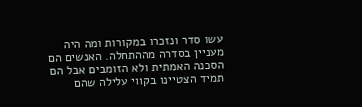עשו סדר ונזכרו במקורות ומה היה מעניין בסדרה מההתחלה. האנשים הם הסכנה האמתית ולא הזומבים אבל הם תמיד הצטיינו בקווי עלילה שהם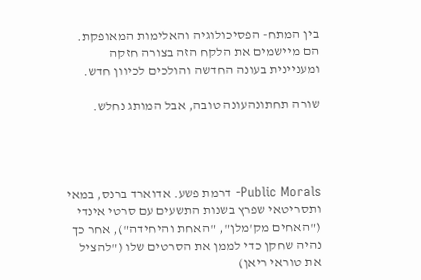בין המתח- הפסיכולוגיה והאלימות המאופקת. הם מיישמים את הלקח הזה בצורה חזקה ומעניינית בעונה החדשה והולכים לכיוון חדש.

שורה תחתונהעונה טובה, אבל המותג נחלש.




Public Morals- דרמת פשע. אדוארד ברנס, במאי ותסריטאי שפרץ בשנות התשעים עם סרטי אינדי ("האחים מק'מלן", "האחת והיחידה"), אחר כך נהיה שחקן כדי לממן את הסרטים שלו ("להציל את טוראי ריאן)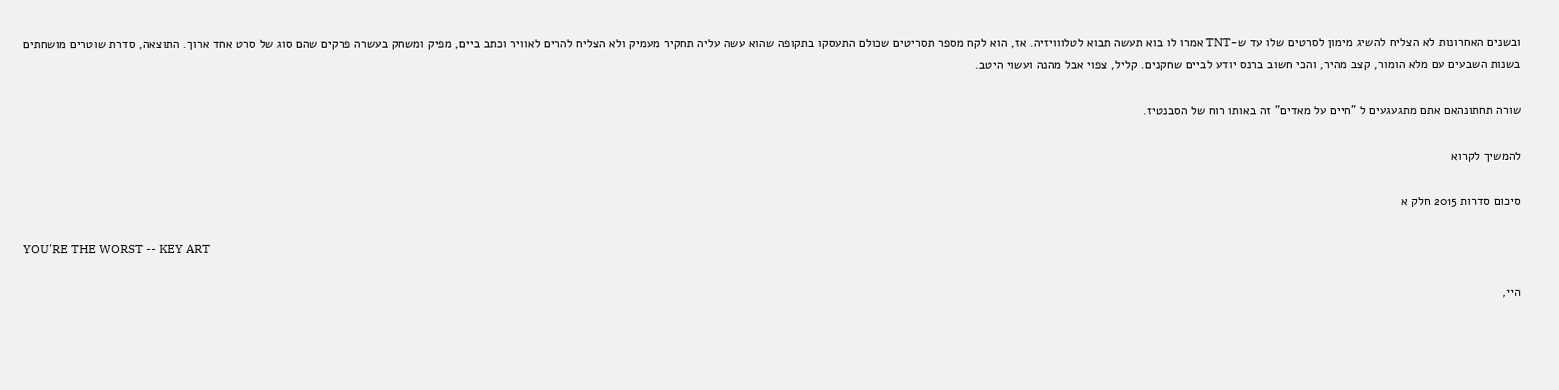ובשנים האחרונות לא הצליח להשיג מימון לסרטים שלו עד ש-TNT אמרו לו בוא תעשה תבוא לטלווויזיה. אז, הוא לקח מספר תסריטים שכולם התעסקו בתקופה שהוא עשה עליה תחקיר מעמיק ולא הצליח להרים לאוויר וכתב ביים, מפיק ומשחק בעשרה פרקים שהם סוג של סרט אחד ארוך. התוצאה, סדרת שוטרים מושחתים בשנות השבעים עם מלא הומור, קצב מהיר, והכי חשוב ברנס יודע לביים שחקנים. קליל, צפוי אבל מהנה ועשוי היטב.

שורה תחתונהאם אתם מתגעגעים ל "חיים על מאדים" זה באותו רוח של הסבנטיז.

להמשיך לקרוא

סיכום סדרות 2015 חלק א

YOU'RE THE WORST -- KEY ART

היי,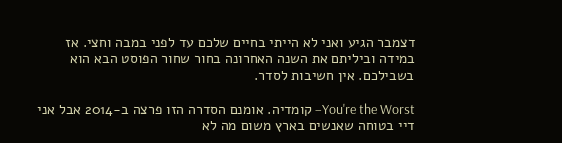דצמבר הגיע ואני לא הייתי בחיים שלכם עד לפני במבה וחצי. אז במידה וביליתם את השנה האחרונה בחור שחור הפוסט הבא הוא בשבילכם. אין חשיבות לסדר.

You're the Worst– קומדיה. אומנם הסדרה הזו פרצה ב-2014 אבל אני דיי בטוחה שאנשים בארץ משום מה לא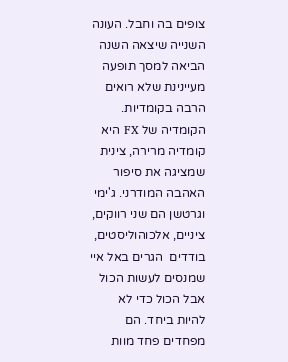צופים בה וחבל. העונה השנייה שיצאה השנה הביאה למסך תופעה מעיינינת שלא רואים הרבה בקומדיות. הקומדיה של FX היא קומדיה מרירה, צינית שמציגה את סיפור האהבה המודרני. ג'ימי וגרטשן הם שני רווקים, ציניים, אלכוהוליסטים, בודדים  הגרים באל איי שמנסים לעשות הכול אבל הכול כדי לא להיות ביחד. הם מפחדים פחד מוות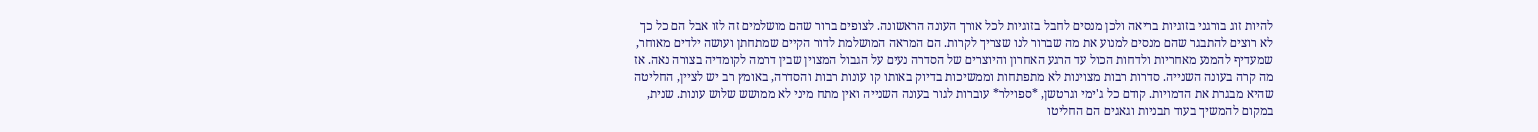להיות זוג בורגני בזוגיות בריאה ולכן מנסים לחבל בזוגיות לכל אורך העונה הראשונה. לצופים ברור שהם מושלמים זה לזו אבל הם כל כך לא רוצים להתבגר שהם מנסים למנוע את מה שברור לנו שצריך לקרות. הם המראה המושלמת לדור הקיים שמתחתן ועושה ילדים מאוחר, שמעדיף להמנע מאחריות ולדחות הכול עד הרגע האחרון והיוצרים של הסדרה נעים על הגבול המצוין שבין דרמה לקומדיה בצורה נאה. אז מה קרה בעונה השנייה. סדרות רבות מצוינות לא מתפתחות וממשיכות בדיוק באותו קו עונות רבות והסדרה, באומץ רב יש לציין, החליטה שהיא מבגרת את הדמויות. קודם כל ג'ימי וגרטשן, *ספוילר* עוברות לגור בעונה השנייה ואין מתח מיני לא ממושש שלוש עונות. שנית, במקום להמשיך בעוד תבניות וגאגים הם החליטו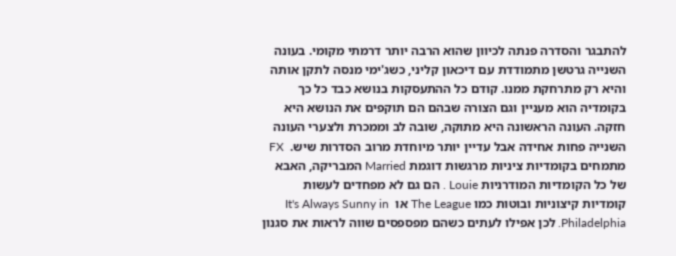להתבגר והסדרה פנתה לכיוון שהוא הרבה יותר דרמתי מקומי. בעונה השנייה גרטשן מתמודדת עם דיכאון קליני, כשג'ימי מנסה לתקן אותה והיא רק מתרחקת ממנו. קודם כל ההתעסקות בנושא כבד כל כך בקומדיה הוא מעניין וגם הצורה שבהם הם תוקפים את הנושא היא חזקה. העונה הראשונה היא מתוקה, שובה לב וממכרת ולצערי העונה השנייה פחות אחידה אבל עדיין יותר מיוחדת מרוב הסדרות שיש.  FX מתמחים בקומדיות ציניות מרגשות דוגמת Married המבריקה, האבא של כל הקומדיות המודרניות Louie . הם גם לא מפחדים לעשות קומדיות קיצוניות ובוטות כמו The League או  It's Always Sunny in Philadelphia. לכן אפילו לעתים כשהם מפספסים שווה לראות את סגנון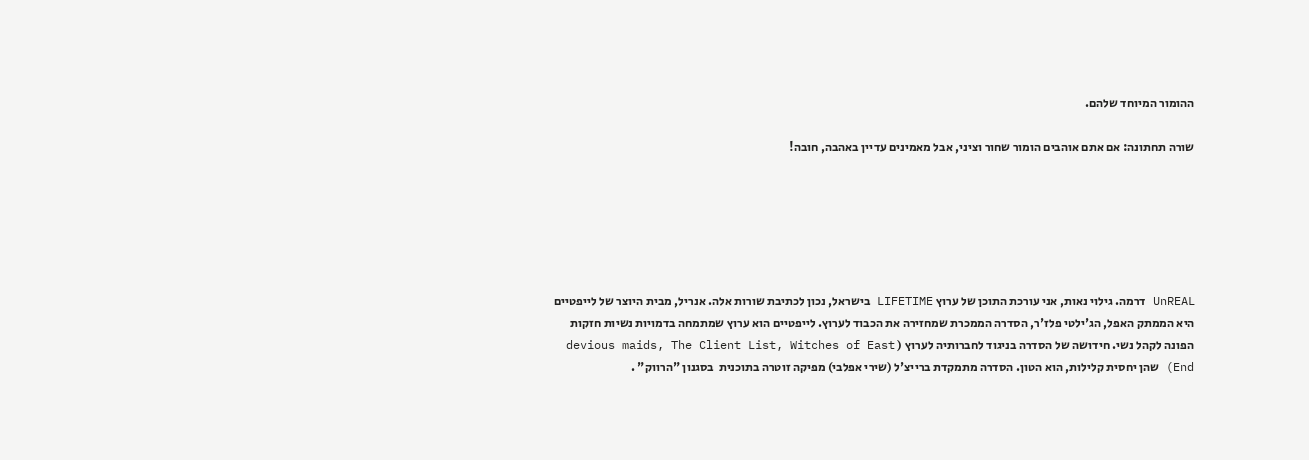ההומור המיוחד שלהם.

שורה תחתונה: אם אתם אוהבים הומור שחור וציני, אבל מאמינים עדיין באהבה, חובה!






UnREAL דרמה. גילוי נאות, אני עורכת התוכן של ערוץ LIFETIME בישראל, נכון לכתיבת שורות אלה. אנריל, מבית היוצר של לייפטיים היא הממתק האפל, הג'ילטי פלז'ר, הסדרה הממכרת שמחזירה את הכבוד לערוץ. לייפטיים הוא ערוץ שמתמחה בדמויות נשיות חזקות הפונה לקהל נשי. חידושה של הסדרה בניגוד לחברותיה לערוץ ( devious maids, The Client List, Witches of East End) שהן יחסית קלילות, הוא הטון. הסדרה מתמקדת ברייצ'ל (שירי אפלבי) מפיקה זוטרה בתוכנית  בסגנון "הרווק" .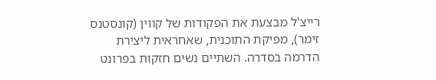רייצ'ל מבצעת את הפקודות של קווין (קונסטנס זימר), מפיקת התוכנית, שאחראית ליצירת הדרמה בסדרה. השתיים נשים חזקות בפרונט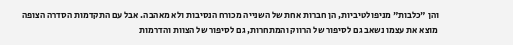והן "כלבות" מניפולטיביות, הן חברות אחת של השנייה מכורח הנסיבות ולא מאהבה. אבל עם התקדמות הסדרה הצופה מוצא את עצמו נשאב גם לסיפור של הרווק והמתחרות, גם לסיפור של הצוות והדרמות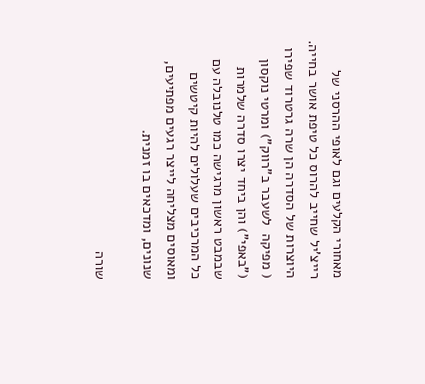מאחורי הקלעים וגם לאופי ההרסני של רייצ'יל שחייב להרוס כל טיפת אושר בחייה. היוצרות של הסדרה הן שרה גרטרוד שפירו ( מפיקה  לשעבר ב"רווק") ומרטי נוקסון ("באפי") והן ביחד יצרו סדרה שלמרות שבמבט ראשון מרגישה כמו טלנובלה עם  כל המרכיבים שעלולים להיות קיטשים ומאוסים מצליחה לייצר רגעים מפתיעים, שנונים, ומדכאים בו זמנית.

שורה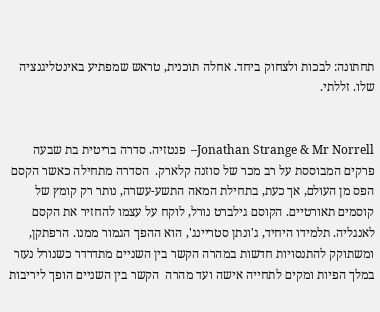תחתונה: לבכות ולצחוק ביחד. אחלה תוכנית, טראש שמפתיע באינטליגנציה שלו. זללתי.


Jonathan Strange & Mr Norrell–  פנטזיה. סדרה בריטית בת שבעה פרקים המבוססת על רב מכר של סוזנה קלארק.  הסדרה מתחילה כאשר הקסם הפס מן העולם, אך כעת, בתחילת המאה התשע-עשרה, נותר רק קומץ של קוסמים תאורטיים. הקוסם גילברט נורל, לוקח על עצמו להחזיר את הקסם לאנגליה. תלמידו היחיד, ג'ונתן סטריינג', הוא ההפך הגמור ממנו. הרפתקן, ומשתוקק להתנסויות חדשות במהרה הקשר בין השניים מתדרדר כשנורל נעזר במלך הפיות ומקים לתחייה אישה ועד מהרה  הקשר בין השניים הופך ליריבות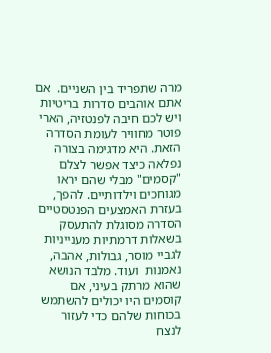מרה שתפריד בין השניים.  אם אתם אוהבים סדרות בריטיות ויש לכם חיבה לפנטזיה, הארי פוטר מחוויר לעומת הסדרה הזאת. היא מדגימה בצורה נפלאה כיצד אפשר לצלם "קסמים" מבלי שהם יראו מגוחכים וילדותיים. להפך, בעזרת האמצעים הפנטסטיים הסדרה מסוגלת להתעסק בשאלות דרמתיות מענייניות לגביי מוסר, גבולות, אהבה, נאמנות  ועוד. מלבד הנושא שהוא מרתק בעיני, אם קוסמים היו יכולים להשתמש בכוחות שלהם כדי לעזור לנצח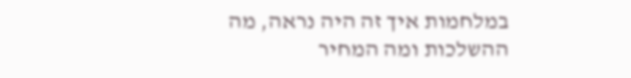במלחמות איך זה היה נראה, מה ההשלכות ומה המחיר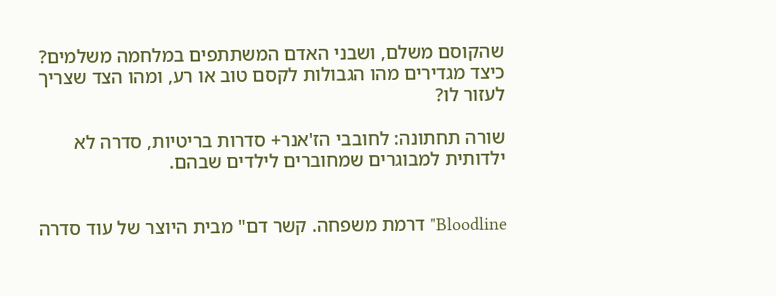שהקוסם משלם, ושבני האדם המשתתפים במלחמה משלמים? כיצד מגדירים מהו הגבולות לקסם טוב או רע, ומהו הצד שצריך לעזור לו?

שורה תחתונה: לחובבי הז'אנר+ סדרות בריטיות, סדרה לא ילדותית למבוגרים שמחוברים לילדים שבהם.


Bloodline" דרמת משפחה. קשר דם" מבית היוצר של עוד סדרה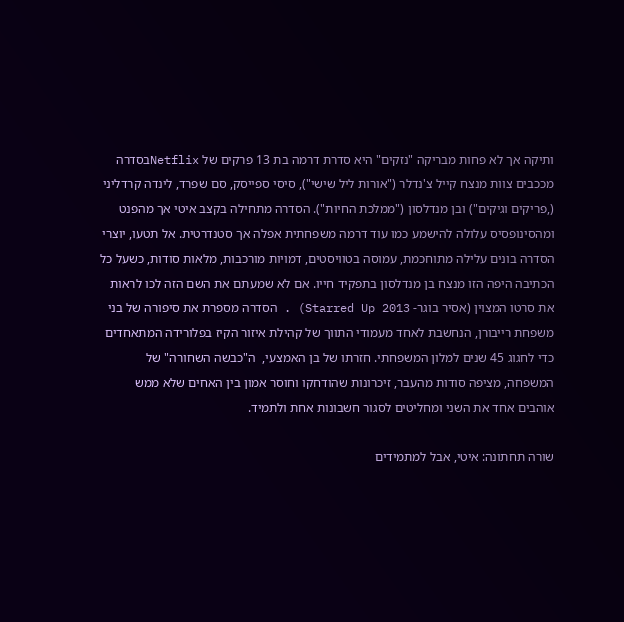ותיקה אך לא פחות מבריקה "נזקים" היא סדרת דרמה בת 13 פרקים של Netflixבסדרה מככבים צוות מנצח קייל צ'נדלר ("אורות ליל שישי"), סיסי ספייסק, סם שפרד, לינדה קרדליני (,פריקים וגיקים") ובן מנדלסון ("ממלכת החיות"). הסדרה מתחילה בקצב איטי אך מהפנט ומהסינופסיס עלולה להישמע כמו עוד דרמה משפחתית אפלה אך סטנדרטית. אל תטעו, יוצרי הסדרה בונים עלילה מתוחכמת, עמוסה בטוויסטים, דמויות מורכבות, מלאות סודות, כשעל כל הכתיבה היפה הזו מנצח בן מנדלסון בתפקיד חייו. אם לא שמעתם את השם הזה לכו לראות את סרטו המצוין (אסיר בוגר- Starred Up 2013) . הסדרה מספרת את סיפורה של בני משפחת רייבורן, הנחשבת לאחד מעמודי התווך של קהילת איזור הקיז בפלורידה המתאחדים כדי לחגוג 45 שנים למלון המשפחתי. חזרתו של בן האמצעי,  ה"כבשה השחורה" של המשפחה, מציפה סודות מהעבר, זיכרונות שהודחקו וחוסר אמון בין האחים שלא ממש אוהבים אחד את השני ומחליטים לסגור חשבונות אחת ולתמיד.

שורה תחתונה: איטי, אבל למתמידים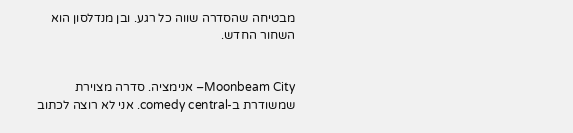מבטיחה שהסדרה שווה כל רגע. ובן מנדלסון הוא השחור החדש.


Moonbeam City– אנימציה. סדרה מצוירת שמשודרת ב-comedy central. אני לא רוצה לכתוב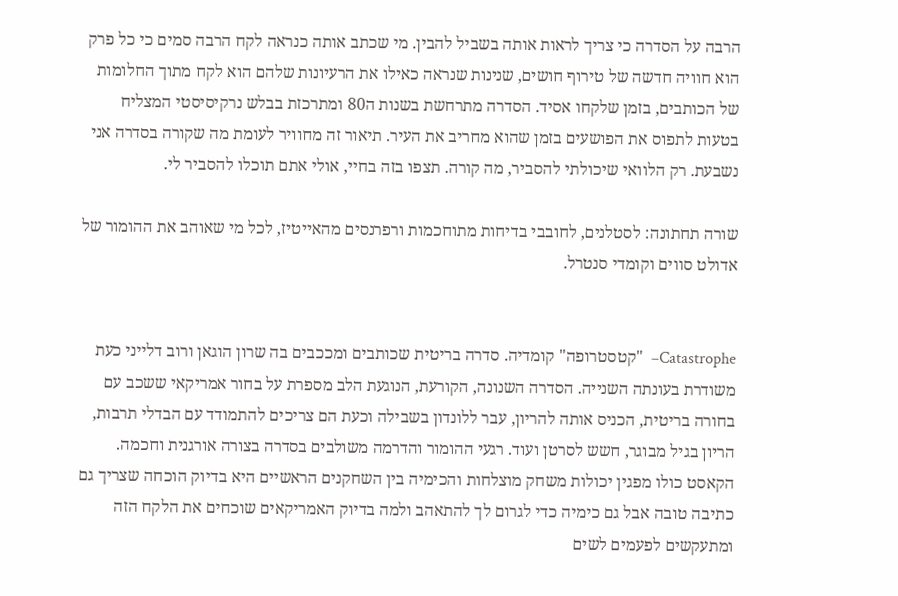הרבה על הסדרה כי צריך לראות אותה בשביל להבין. מי שכתב אותה כנראה לקח הרבה סמים כי כל פרק הוא חוויה חדשה של טירוף חושים, שנינות שנראה כאילו את הרעיונות שלהם הוא לקח מתוך החלומות של הכותבים, בזמן שלקחו אסיד. הסדרה מתרחשת בשנות ה80 ומתרכזת בבלש נרקיסיסטי המצליח בטעות לתפוס את הפושעים בזמן שהוא מחריב את העיר. תיאור זה מחוויר לעומת מה שקורה בסדרה אני נשבעת. רק הלוואי שיכולתי להסביר, מה קורה. תצפו בזה בחיי, אולי אתם תוכלו להסביר לי.

שורה תחתונה: לסטלנים, לחובבי בדיחות מתוחכמות ורפרנסים מהאייטיז, לכל מי שאוהב את ההומור של אדולט סווים וקומדי סנטרל.


Catastrophe–  "קטסטרופה" קומדיה. סדרה בריטית שכותבים ומככבים בה שרון הוגאן ורוב דלייני כעת משודרת בעונתה השנייה. הסדרה השנונה, הקורעת, הנוגעת הלב מספרת על בחור אמריקאי ששכב עם בחורה בריטית, הכניס אותה להריון, עבר ללונדון בשבילה וכעת הם צריכים להתמודד עם הבדלי תרבות, הריון בגיל מבוגר, חשש לסרטן ועוד. רגעי ההומור והדרמה משולבים בסדרה בצורה אורגנית וחכמה. הקאסט כולו מפגין יכולות משחק מוצלחות והכימיה בין השחקנים הראשיים היא בדיוק הוכחה שצריך גם כתיבה טובה אבל גם כימיה כדי לגרום לך להתאהב ולמה בדיוק האמריקאים שוכחים את הלקח הזה ומתעקשים לפעמים לשים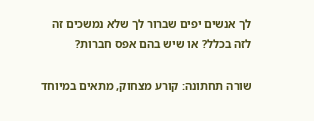לך אנשים יפים שברור לך שלא נמשכים זה לזה בכלל? או שיש בהם אפס חברות?

שורה תחתונה: קורע מצחוק, מתאים במיוחד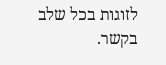לזוגות בכל שלב בקשר.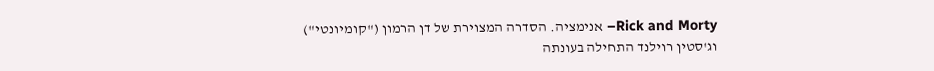Rick and Morty– אנימציה. הסדרה המצוירת של דן הרמון ("קומיונטי") וג'סטין רוילנד התחילה בעונתה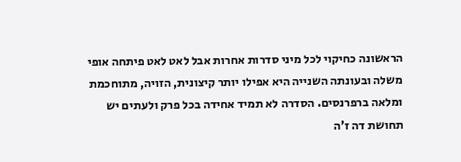הראשונה כחיקוי לכל מיני סדרות אחרות אבל לאט לאט פיתחה אופי משלה ובעונתה השנייה היא אפילו יותר קיצונית, הזויה, מתוחכמת ומלאה ברפרנסים. הסדרה לא תמיד אחידה בכל פרק ולעתים יש תחושת דה ז'ה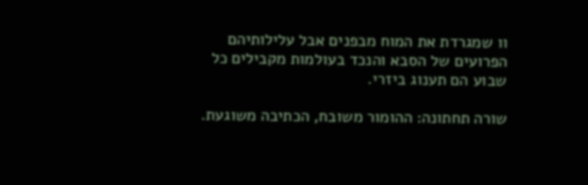וו שמגרדת את המוח מבפנים אבל עלילותיהם הפרועים של הסבא והנכד בעולמות מקבילים כל שבוע הם תענוג ביזרי.

שורה תחתונה: ההומור משובח, הכתיבה משוגעת.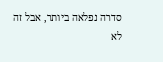סדרה נפלאה ביותר, אבל זה לא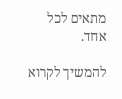מתאים לכל אחד.

להמשיך לקרוא